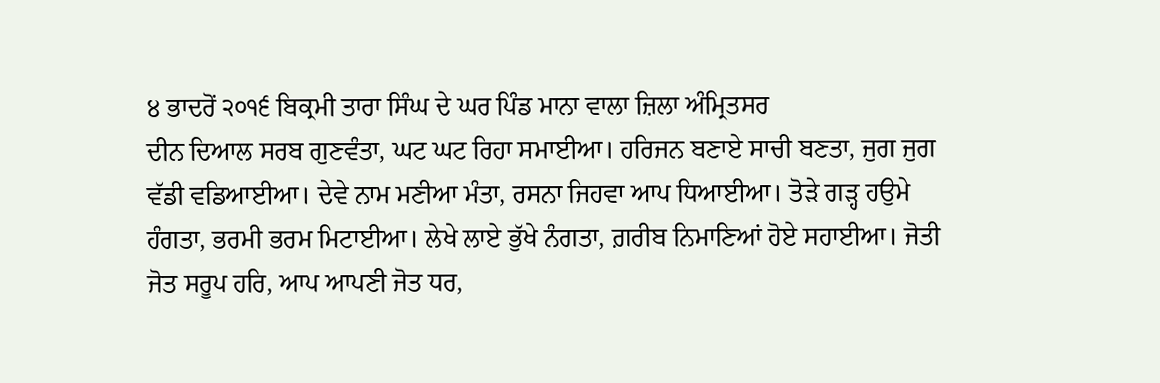੪ ਭਾਦਰੋਂ ੨੦੧੬ ਬਿਕ੍ਰਮੀ ਤਾਰਾ ਸਿੰਘ ਦੇ ਘਰ ਪਿੰਡ ਮਾਨਾ ਵਾਲਾ ਜ਼ਿਲਾ ਅੰਮ੍ਰਿਤਸਰ
ਦੀਨ ਦਿਆਲ ਸਰਬ ਗੁਣਵੰਤਾ, ਘਟ ਘਟ ਰਿਹਾ ਸਮਾਈਆ। ਹਰਿਜਨ ਬਣਾਏ ਸਾਚੀ ਬਣਤਾ, ਜੁਗ ਜੁਗ ਵੱਡੀ ਵਡਿਆਈਆ। ਦੇਵੇ ਨਾਮ ਮਣੀਆ ਮੰਤਾ, ਰਸਨਾ ਜਿਹਵਾ ਆਪ ਧਿਆਈਆ। ਤੋੜੇ ਗੜ੍ਹ ਹਉਮੇ ਹੰਗਤਾ, ਭਰਮੀ ਭਰਮ ਮਿਟਾਈਆ। ਲੇਖੇ ਲਾਏ ਭੁੱਖੇ ਨੰਗਤਾ, ਗ਼ਰੀਬ ਨਿਮਾਣਿਆਂ ਹੋਏ ਸਹਾਈਆ। ਜੋਤੀ ਜੋਤ ਸਰੂਪ ਹਰਿ, ਆਪ ਆਪਣੀ ਜੋਤ ਧਰ,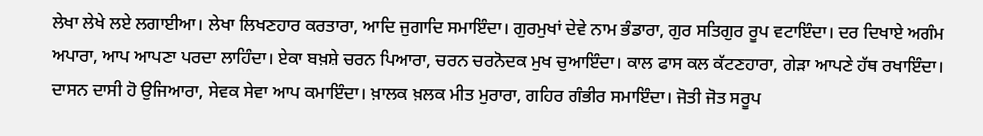ਲੇਖਾ ਲੇਖੇ ਲਏ ਲਗਾਈਆ। ਲੇਖਾ ਲਿਖਣਹਾਰ ਕਰਤਾਰਾ, ਆਦਿ ਜੁਗਾਦਿ ਸਮਾਇੰਦਾ। ਗੁਰਮੁਖਾਂ ਦੇਵੇ ਨਾਮ ਭੰਡਾਰਾ, ਗੁਰ ਸਤਿਗੁਰ ਰੂਪ ਵਟਾਇੰਦਾ। ਦਰ ਦਿਖਾਏ ਅਗੰਮ ਅਪਾਰਾ, ਆਪ ਆਪਣਾ ਪਰਦਾ ਲਾਹਿੰਦਾ। ਏਕਾ ਬਖ਼ਸ਼ੇ ਚਰਨ ਪਿਆਰਾ, ਚਰਨ ਚਰਨੋਦਕ ਮੁਖ ਚੁਆਇੰਦਾ। ਕਾਲ ਫਾਸ ਕਲ ਕੱਟਣਹਾਰਾ, ਗੇੜਾ ਆਪਣੇ ਹੱਥ ਰਖਾਇੰਦਾ। ਦਾਸਨ ਦਾਸੀ ਹੋ ਉਜਿਆਰਾ, ਸੇਵਕ ਸੇਵਾ ਆਪ ਕਮਾਇੰਦਾ। ਖ਼ਾਲਕ ਖ਼ਲਕ ਮੀਤ ਮੁਰਾਰਾ, ਗਹਿਰ ਗੰਭੀਰ ਸਮਾਇੰਦਾ। ਜੋਤੀ ਜੋਤ ਸਰੂਪ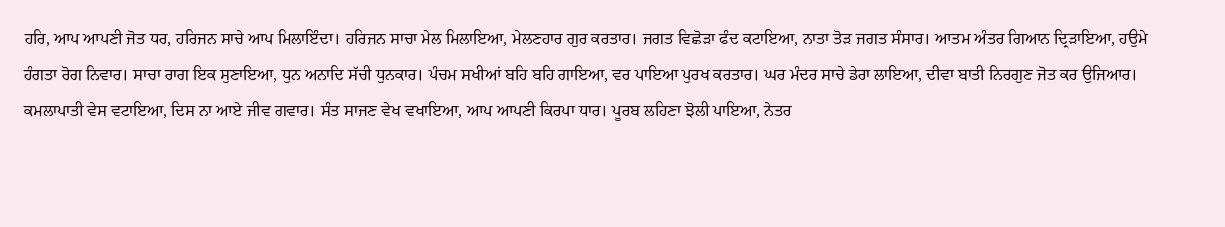ਹਰਿ, ਆਪ ਆਪਣੀ ਜੋਤ ਧਰ, ਹਰਿਜਨ ਸਾਚੇ ਆਪ ਮਿਲਾਇੰਦਾ। ਹਰਿਜਨ ਸਾਚਾ ਮੇਲ ਮਿਲਾਇਆ, ਮੇਲਣਹਾਰ ਗੁਰ ਕਰਤਾਰ। ਜਗਤ ਵਿਛੋੜਾ ਫੰਦ ਕਟਾਇਆ, ਨਾਤਾ ਤੋੜ ਜਗਤ ਸੰਸਾਰ। ਆਤਮ ਅੰਤਰ ਗਿਆਨ ਦ੍ਰਿੜਾਇਆ, ਹਉਮੇ ਹੰਗਤਾ ਰੋਗ ਨਿਵਾਰ। ਸਾਚਾ ਰਾਗ ਇਕ ਸੁਣਾਇਆ, ਧੁਨ ਅਨਾਦਿ ਸੱਚੀ ਧੁਨਕਾਰ। ਪੰਚਮ ਸਖੀਆਂ ਬਹਿ ਬਹਿ ਗਾਇਆ, ਵਰ ਪਾਇਆ ਪੁਰਖ ਕਰਤਾਰ। ਘਰ ਮੰਦਰ ਸਾਚੇ ਡੇਰਾ ਲਾਇਆ, ਦੀਵਾ ਬਾਤੀ ਨਿਰਗੁਣ ਜੋਤ ਕਰ ਉਜਿਆਰ। ਕਮਲਾਪਾਤੀ ਵੇਸ ਵਟਾਇਆ, ਦਿਸ ਨਾ ਆਏ ਜੀਵ ਗਵਾਰ। ਸੰਤ ਸਾਜਣ ਵੇਖ ਵਖਾਇਆ, ਆਪ ਆਪਣੀ ਕਿਰਪਾ ਧਾਰ। ਪੂਰਬ ਲਹਿਣਾ ਝੋਲੀ ਪਾਇਆ, ਨੇਤਰ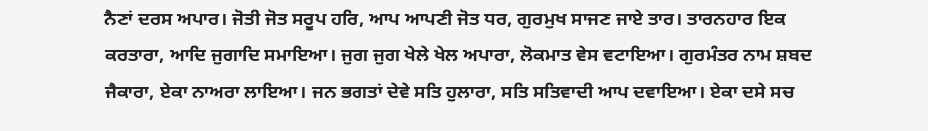ਨੈਣਾਂ ਦਰਸ ਅਪਾਰ। ਜੋਤੀ ਜੋਤ ਸਰੂਪ ਹਰਿ, ਆਪ ਆਪਣੀ ਜੋਤ ਧਰ, ਗੁਰਮੁਖ ਸਾਜਣ ਜਾਏ ਤਾਰ। ਤਾਰਨਹਾਰ ਇਕ ਕਰਤਾਰਾ, ਆਦਿ ਜੁਗਾਦਿ ਸਮਾਇਆ। ਜੁਗ ਜੁਗ ਖੇਲੇ ਖੇਲ ਅਪਾਰਾ, ਲੋਕਮਾਤ ਵੇਸ ਵਟਾਇਆ। ਗੁਰਮੰਤਰ ਨਾਮ ਸ਼ਬਦ ਜੈਕਾਰਾ, ਏਕਾ ਨਾਅਰਾ ਲਾਇਆ। ਜਨ ਭਗਤਾਂ ਦੇਵੇ ਸਤਿ ਹੁਲਾਰਾ, ਸਤਿ ਸਤਿਵਾਦੀ ਆਪ ਦਵਾਇਆ। ਏਕਾ ਦਸੇ ਸਚ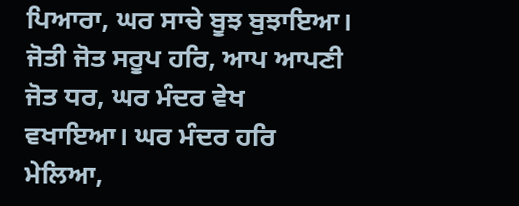ਪਿਆਰਾ, ਘਰ ਸਾਚੇ ਬੂਝ ਬੁਝਾਇਆ। ਜੋਤੀ ਜੋਤ ਸਰੂਪ ਹਰਿ, ਆਪ ਆਪਣੀ ਜੋਤ ਧਰ, ਘਰ ਮੰਦਰ ਵੇਖ ਵਖਾਇਆ। ਘਰ ਮੰਦਰ ਹਰਿ ਮੇਲਿਆ,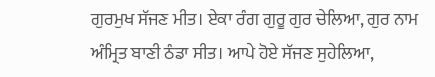ਗੁਰਮੁਖ ਸੱਜਣ ਮੀਤ। ਏਕਾ ਰੰਗ ਗੁਰੂ ਗੁਰ ਚੇਲਿਆ, ਗੁਰ ਨਾਮ ਅੰਮ੍ਰਿਤ ਬਾਣੀ ਠੰਡਾ ਸੀਤ। ਆਪੇ ਹੋਏ ਸੱਜਣ ਸੁਹੇਲਿਆ,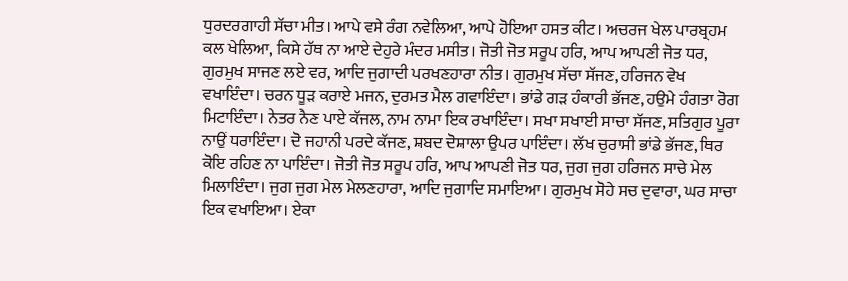ਧੁਰਦਰਗਾਹੀ ਸੱਚਾ ਮੀਤ। ਆਪੇ ਵਸੇ ਰੰਗ ਨਵੇਲਿਆ, ਆਪੇ ਹੋਇਆ ਹਸਤ ਕੀਟ। ਅਚਰਜ ਖੇਲ ਪਾਰਬ੍ਰਹਮ ਕਲ ਖੇਲਿਆ, ਕਿਸੇ ਹੱਥ ਨਾ ਆਏ ਦੇਹੁਰੇ ਮੰਦਰ ਮਸੀਤ। ਜੋਤੀ ਜੋਤ ਸਰੂਪ ਹਰਿ, ਆਪ ਆਪਣੀ ਜੋਤ ਧਰ, ਗੁਰਮੁਖ ਸਾਜਣ ਲਏ ਵਰ, ਆਦਿ ਜੁਗਾਦੀ ਪਰਖਣਹਾਰਾ ਨੀਤ। ਗੁਰਮੁਖ ਸੱਚਾ ਸੱਜਣ, ਹਰਿਜਨ ਵੇਖ ਵਖਾਇੰਦਾ। ਚਰਨ ਧੂੜ ਕਰਾਏ ਮਜਨ, ਦੁਰਮਤ ਮੈਲ ਗਵਾਇੰਦਾ। ਭਾਂਡੇ ਗੜ ਹੰਕਾਰੀ ਭੱਜਣ, ਹਉਮੇ ਹੰਗਤਾ ਰੋਗ ਮਿਟਾਇੰਦਾ। ਨੇਤਰ ਨੈਣ ਪਾਏ ਕੱਜਲ, ਨਾਮ ਨਾਮਾ ਇਕ ਰਖਾਇੰਦਾ। ਸਖਾ ਸਖਾਈ ਸਾਚਾ ਸੱਜਣ, ਸਤਿਗੁਰ ਪੂਰਾ ਨਾਉਂ ਧਰਾਇੰਦਾ। ਦੋ ਜਹਾਨੀ ਪਰਦੇ ਕੱਜਣ, ਸ਼ਬਦ ਦੋਸ਼ਾਲਾ ਉਪਰ ਪਾਇੰਦਾ। ਲੱਖ ਚੁਰਾਸੀ ਭਾਂਡੇ ਭੱਜਣ, ਥਿਰ ਕੋਇ ਰਹਿਣ ਨਾ ਪਾਇੰਦਾ। ਜੋਤੀ ਜੋਤ ਸਰੂਪ ਹਰਿ, ਆਪ ਆਪਣੀ ਜੋਤ ਧਰ, ਜੁਗ ਜੁਗ ਹਰਿਜਨ ਸਾਚੇ ਮੇਲ ਮਿਲਾਇੰਦਾ। ਜੁਗ ਜੁਗ ਮੇਲ ਮੇਲਣਹਾਰਾ, ਆਦਿ ਜੁਗਾਦਿ ਸਮਾਇਆ। ਗੁਰਮੁਖ ਸੋਹੇ ਸਚ ਦੁਵਾਰਾ, ਘਰ ਸਾਚਾ ਇਕ ਵਖਾਇਆ। ਏਕਾ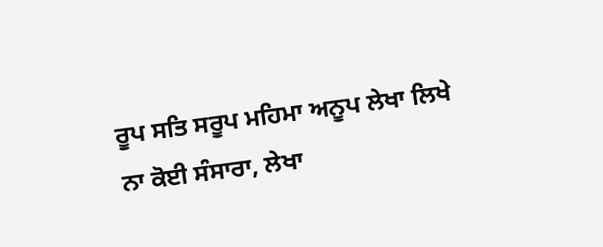ਰੂਪ ਸਤਿ ਸਰੂਪ ਮਹਿਮਾ ਅਨੂਪ ਲੇਖਾ ਲਿਖੇ ਨਾ ਕੋਈ ਸੰਸਾਰਾ, ਲੇਖਾ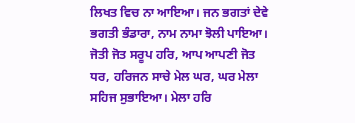ਲਿਖਤ ਵਿਚ ਨਾ ਆਇਆ। ਜਨ ਭਗਤਾਂ ਦੇਵੇ ਭਗਤੀ ਭੰਡਾਰਾ, ਨਾਮ ਨਾਮਾ ਝੋਲੀ ਪਾਇਆ। ਜੋਤੀ ਜੋਤ ਸਰੂਪ ਹਰਿ, ਆਪ ਆਪਣੀ ਜੋਤ ਧਰ, ਹਰਿਜਨ ਸਾਚੇ ਮੇਲ ਘਰ, ਘਰ ਮੇਲਾ ਸਹਿਜ ਸੁਭਾਇਆ। ਮੇਲਾ ਹਰਿ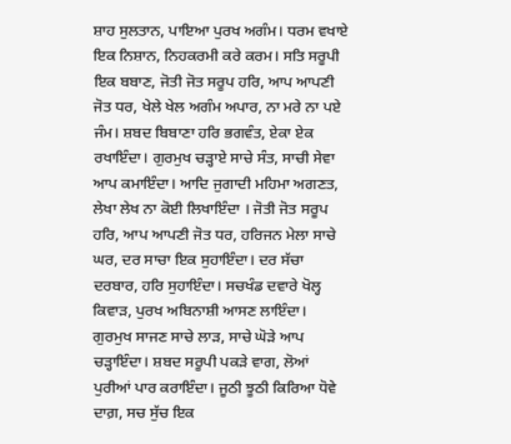ਸ਼ਾਹ ਸੁਲਤਾਨ, ਪਾਇਆ ਪੁਰਖ ਅਗੰਮ। ਧਰਮ ਵਖਾਏ ਇਕ ਨਿਸ਼ਾਨ, ਨਿਹਕਰਮੀ ਕਰੇ ਕਰਮ। ਸਤਿ ਸਰੂਪੀ ਇਕ ਬਬਾਣ, ਜੋਤੀ ਜੋਤ ਸਰੂਪ ਹਰਿ, ਆਪ ਆਪਣੀ ਜੋਤ ਧਰ, ਖੇਲੇ ਖੇਲ ਅਗੰਮ ਅਪਾਰ, ਨਾ ਮਰੇ ਨਾ ਪਏ ਜੰਮ। ਸ਼ਬਦ ਬਿਬਾਣਾ ਹਰਿ ਭਗਵੰਤ, ਏਕਾ ਏਕ ਰਖਾਇੰਦਾ। ਗੁਰਮੁਖ ਚੜ੍ਹਾਏ ਸਾਚੇ ਸੰਤ, ਸਾਚੀ ਸੇਵਾ ਆਪ ਕਮਾਇੰਦਾ। ਆਦਿ ਜੁਗਾਦੀ ਮਹਿਮਾ ਅਗਣਤ, ਲੇਖਾ ਲੇਖ ਨਾ ਕੋਈ ਲਿਖਾਇੰਦਾ । ਜੋਤੀ ਜੋਤ ਸਰੂਪ ਹਰਿ, ਆਪ ਆਪਣੀ ਜੋਤ ਧਰ, ਹਰਿਜਨ ਮੇਲਾ ਸਾਚੇ ਘਰ, ਦਰ ਸਾਚਾ ਇਕ ਸੁਹਾਇੰਦਾ। ਦਰ ਸੱਚਾ ਦਰਬਾਰ, ਹਰਿ ਸੁਹਾਇੰਦਾ। ਸਚਖੰਡ ਦਵਾਰੇ ਖੋਲ੍ਹ ਕਿਵਾੜ, ਪੁਰਖ ਅਬਿਨਾਸ਼ੀ ਆਸਣ ਲਾਇੰਦਾ। ਗੁਰਮੁਖ ਸਾਜਣ ਸਾਚੇ ਲਾੜ, ਸਾਚੇ ਘੋੜੇ ਆਪ ਚੜ੍ਹਾਇੰਦਾ। ਸ਼ਬਦ ਸਰੂਪੀ ਪਕੜੇ ਵਾਗ, ਲੋਆਂ ਪੁਰੀਆਂ ਪਾਰ ਕਰਾਇੰਦਾ। ਜੂਠੀ ਝੂਠੀ ਕਿਰਿਆ ਧੋਵੇ ਦਾਗ਼, ਸਚ ਸੁੱਚ ਇਕ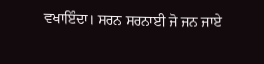ਵਖਾਇੰਦਾ। ਸਰਨ ਸਰਨਾਈ ਜੋ ਜਨ ਜਾਏ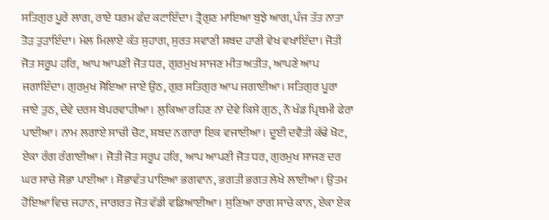ਸਤਿਗੁਰ ਪੂਰੇ ਲਾਗ, ਰਾਏ ਧਰਮ ਫੰਦ ਕਟਾਇੰਦਾ। ਤ੍ਰੈਗੁਣ ਮਾਇਆ ਬੁਝੇ ਆਗ, ਪੰਜ ਤੱਤ ਨਾਤਾ ਤੋੜ ਤੁੜਾਇੰਦਾ। ਮੇਲ ਮਿਲਾਏ ਕੰਤ ਸੁਹਾਗ, ਸੁਰਤ ਸਵਾਣੀ ਸ਼ਬਦ ਹਾਣੀ ਵੇਖ ਵਖਾਇੰਦਾ। ਜੋਤੀ ਜੋਤ ਸਰੂਪ ਹਰਿ, ਆਪ ਆਪਣੀ ਜੋਤ ਧਰ, ਗੁਰਮੁਖ ਸਾਜਣ ਮੀਤ ਅਤੀਤ, ਆਪਣੇ ਆਪ ਜਗਾਇੰਦਾ। ਗੁਰਮੁਖ ਸੋਇਆ ਜਾਏ ਉਠ, ਗੁਰ ਸਤਿਗੁਰ ਆਪ ਜਗਾਈਆ। ਸਤਿਗੁਰ ਪੂਰਾ ਜਾਏ ਤੁਠ, ਦੇਵੇ ਦਰਸ ਬੇਪਰਵਾਹੀਆ। ਲੁਕਿਆ ਰਹਿਣ ਨਾ ਦੇਵੇ ਕਿਸੇ ਗੁਠ, ਨੌ ਖੰਡ ਪ੍ਰਿਥਮੀ ਫੇਰਾ ਪਾਈਆ। ਨਾਮ ਲਗਾਏ ਸਾਚੀ ਚੋਟ, ਸ਼ਬਦ ਨਗਾਰਾ ਇਕ ਵਜਾਈਆ। ਦੂਈ ਦਵੈਤੀ ਕੱਢੇ ਖੋਟ, ਏਕਾ ਰੰਗ ਰੰਗਾਈਆ। ਜੋਤੀ ਜੋਤ ਸਰੂਪ ਹਰਿ, ਆਪ ਆਪਣੀ ਜੋਤ ਧਰ, ਗੁਰਮੁਖ ਸਾਜਣ ਦਰ ਘਰ ਸਾਚੇ ਸੋਭਾ ਪਾਈਆ । ਸੋਭਾਵੰਤ ਪਾਇਆ ਭਗਵਾਨ, ਭਗਤੀ ਭਗਤ ਲੇਖੇ ਲਾਈਆ। ਉਤਮ ਹੋਇਆ ਵਿਚ ਜਹਾਨ, ਜਾਗਰਤ ਜੋਤ ਵੱਡੀ ਵਡਿਆਈਆ। ਸੁਣਿਆ ਰਾਗ ਸਾਚੇ ਕਾਨ, ਏਕਾ ਏਕ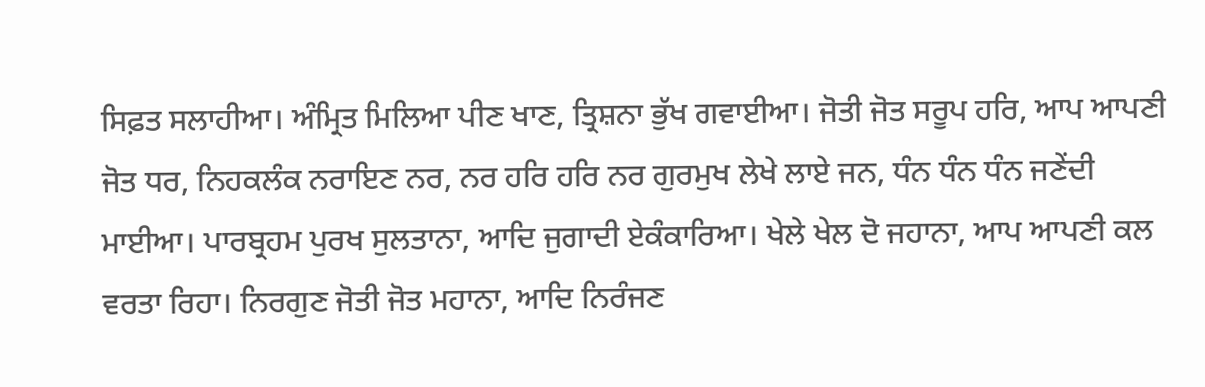ਸਿਫ਼ਤ ਸਲਾਹੀਆ। ਅੰਮ੍ਰਿਤ ਮਿਲਿਆ ਪੀਣ ਖਾਣ, ਤ੍ਰਿਸ਼ਨਾ ਭੁੱਖ ਗਵਾਈਆ। ਜੋਤੀ ਜੋਤ ਸਰੂਪ ਹਰਿ, ਆਪ ਆਪਣੀ ਜੋਤ ਧਰ, ਨਿਹਕਲੰਕ ਨਰਾਇਣ ਨਰ, ਨਰ ਹਰਿ ਹਰਿ ਨਰ ਗੁਰਮੁਖ ਲੇਖੇ ਲਾਏ ਜਨ, ਧੰਨ ਧੰਨ ਧੰਨ ਜਣੇਂਦੀ ਮਾਈਆ। ਪਾਰਬ੍ਰਹਮ ਪੁਰਖ ਸੁਲਤਾਨਾ, ਆਦਿ ਜੁਗਾਦੀ ਏਕੰਕਾਰਿਆ। ਖੇਲੇ ਖੇਲ ਦੋ ਜਹਾਨਾ, ਆਪ ਆਪਣੀ ਕਲ ਵਰਤਾ ਰਿਹਾ। ਨਿਰਗੁਣ ਜੋਤੀ ਜੋਤ ਮਹਾਨਾ, ਆਦਿ ਨਿਰੰਜਣ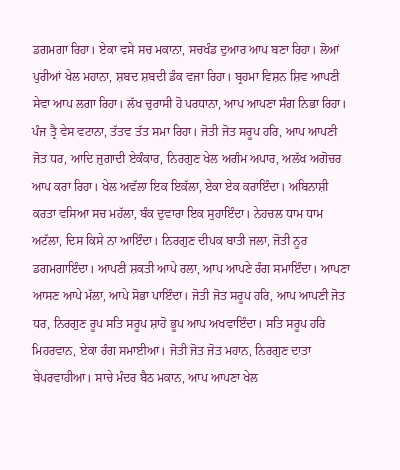ਡਗਮਗਾ ਰਿਹਾ। ਏਕਾ ਵਸੇ ਸਚ ਮਕਾਨਾ, ਸਚਖੰਡ ਦੁਆਰ ਆਪ ਬਣਾ ਰਿਹਾ। ਲੋਆਂ ਪੁਰੀਆਂ ਖੇਲ ਮਹਾਨਾ, ਸ਼ਬਦ ਸ਼ਬਦੀ ਡੰਕ ਵਜਾ ਰਿਹਾ। ਬ੍ਰਹਮਾ ਵਿਸ਼ਨ ਸ਼ਿਵ ਆਪਣੀ ਸੇਵਾ ਆਪ ਲਗਾ ਰਿਹਾ। ਲੱਖ ਚੁਰਾਸੀ ਹੋ ਪਰਧਾਨਾ, ਆਪ ਆਪਣਾ ਸੰਗ ਨਿਭਾ ਰਿਹਾ। ਪੰਜ ਤ੍ਰੈ ਵੇਸ ਵਟਾਨਾ, ਤੱਤਵ ਤੱਤ ਸਮਾ ਰਿਹਾ। ਜੋਤੀ ਜੋਤ ਸਰੂਪ ਹਰਿ, ਆਪ ਆਪਣੀ ਜੋਤ ਧਰ, ਆਦਿ ਜੁਗਾਦੀ ਏਕੰਕਾਰ, ਨਿਰਗੁਣ ਖੇਲ ਅਗੰਮ ਅਪਾਰ, ਅਲੱਖ ਅਗੋਚਰ ਆਪ ਕਰਾ ਰਿਹਾ। ਖੇਲ ਅਵੱਲਾ ਇਕ ਇਕੱਲਾ, ਏਕਾ ਏਕ ਕਰਾਇੰਦਾ। ਅਬਿਨਾਸ਼ੀ ਕਰਤਾ ਵਸਿਆ ਸਚ ਮਹੱਲਾ, ਬੰਕ ਦੁਵਾਰਾ ਇਕ ਸੁਹਾਇੰਦਾ। ਨੇਹਚਲ ਧਾਮ ਧਾਮ ਅਟੱਲਾ, ਦਿਸ ਕਿਸੇ ਨਾ ਆਇੰਦਾ। ਨਿਰਗੁਣ ਦੀਪਕ ਬਾਤੀ ਜਲਾ, ਜੋਤੀ ਨੂਰ ਡਗਮਗਾਇੰਦਾ। ਆਪਣੀ ਸ਼ਕਤੀ ਆਪੇ ਰਲਾ, ਆਪ ਆਪਣੇ ਰੰਗ ਸਮਾਇੰਦਾ। ਆਪਣਾ ਆਸਣ ਆਪੇ ਮੱਲਾ, ਆਪੇ ਸੋਭਾ ਪਾਇੰਦਾ। ਜੋਤੀ ਜੋਤ ਸਰੂਪ ਹਰਿ, ਆਪ ਆਪਣੀ ਜੋਤ ਧਰ, ਨਿਰਗੁਣ ਰੂਪ ਸਤਿ ਸਰੂਪ ਸ਼ਾਹੋ ਭੂਪ ਆਪ ਅਖਵਾਇੰਦਾ। ਸਤਿ ਸਰੂਪ ਹਰਿ ਮਿਹਰਵਾਨ, ਏਕਾ ਰੰਗ ਸਮਾਈਆ। ਜੋਤੀ ਜੋਤ ਜੋਤ ਮਹਾਨ, ਨਿਰਗੁਣ ਦਾਤਾ ਬੇਪਰਵਾਹੀਆ। ਸਾਚੇ ਮੰਦਰ ਬੈਠ ਮਕਾਨ, ਆਪ ਆਪਣਾ ਖੇਲ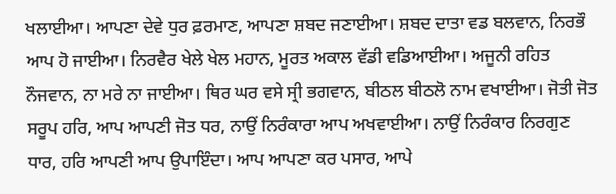ਖਲਾਈਆ। ਆਪਣਾ ਦੇਵੇ ਧੁਰ ਫ਼ਰਮਾਣ, ਆਪਣਾ ਸ਼ਬਦ ਜਣਾਈਆ। ਸ਼ਬਦ ਦਾਤਾ ਵਡ ਬਲਵਾਨ, ਨਿਰਭੌ ਆਪ ਹੋ ਜਾਈਆ। ਨਿਰਵੈਰ ਖੇਲੇ ਖੇਲ ਮਹਾਨ, ਮੂਰਤ ਅਕਾਲ ਵੱਡੀ ਵਡਿਆਈਆ। ਅਜੂਨੀ ਰਹਿਤ ਨੌਜਵਾਨ, ਨਾ ਮਰੇ ਨਾ ਜਾਈਆ। ਥਿਰ ਘਰ ਵਸੇ ਸ੍ਰੀ ਭਗਵਾਨ, ਬੀਠਲ ਬੀਠਲੋ ਨਾਮ ਵਖਾਈਆ। ਜੋਤੀ ਜੋਤ ਸਰੂਪ ਹਰਿ, ਆਪ ਆਪਣੀ ਜੋਤ ਧਰ, ਨਾਉਂ ਨਿਰੰਕਾਰਾ ਆਪ ਅਖਵਾਈਆ। ਨਾਉਂ ਨਿਰੰਕਾਰ ਨਿਰਗੁਣ ਧਾਰ, ਹਰਿ ਆਪਣੀ ਆਪ ਉਪਾਇੰਦਾ। ਆਪ ਆਪਣਾ ਕਰ ਪਸਾਰ, ਆਪੇ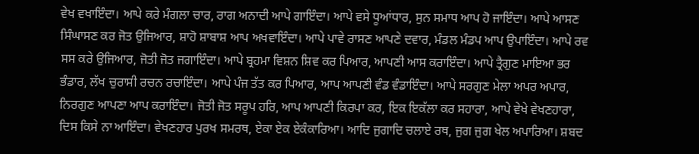ਵੇਖ ਵਖਾਇੰਦਾ। ਆਪੇ ਕਰੇ ਮੰਗਲਾ ਚਾਰ, ਰਾਗ ਅਨਾਦੀ ਆਪੇ ਗਾਇੰਦਾ। ਆਪੇ ਵਸੇ ਧੂਆਂਧਾਰ, ਸੁਨ ਸਮਾਧ ਆਪ ਹੋ ਜਾਇੰਦਾ। ਆਪੇ ਆਸਣ ਸਿੰਘਾਸਣ ਕਰ ਜੋਤ ਉਜਿਆਰ, ਸ਼ਾਹੋ ਸ਼ਾਬਾਸ਼ ਆਪ ਅਖਵਾਇੰਦਾ। ਆਪੇ ਪਾਵੇ ਰਾਸਣ ਆਪਣੇ ਦਵਾਰ, ਮੰਡਲ ਮੰਡਪ ਆਪ ਉਪਾਇੰਦਾ। ਆਪੇ ਰਵ ਸਸ ਕਰੇ ਉਜਿਆਰ, ਜੋਤੀ ਜੋਤ ਜਗਾਇੰਦਾ। ਆਪੇ ਬ੍ਰਹਮਾ ਵਿਸ਼ਨ ਸ਼ਿਵ ਕਰ ਪਿਆਰ, ਆਪਣੀ ਆਸ ਕਰਾਇੰਦਾ। ਆਪੇ ਤ੍ਰੈਗੁਣ ਮਾਇਆ ਭਰ ਭੰਡਾਰ, ਲੱਖ ਚੁਰਾਸੀ ਰਚਨ ਰਚਾਇੰਦਾ। ਆਪੇ ਪੰਜ ਤੱਤ ਕਰ ਪਿਆਰ, ਆਪ ਆਪਣੀ ਵੰਡ ਵੰਡਾਇੰਦਾ। ਆਪੇ ਸਰਗੁਣ ਮੇਲਾ ਅਪਰ ਅਪਾਰ, ਨਿਰਗੁਣ ਆਪਣਾ ਆਪ ਕਰਾਇੰਦਾ। ਜੋਤੀ ਜੋਤ ਸਰੂਪ ਹਰਿ, ਆਪ ਆਪਣੀ ਕਿਰਪਾ ਕਰ, ਇਕ ਇਕੱਲਾ ਕਰ ਸਹਾਰਾ, ਆਪੇ ਵੇਖੇ ਵੇਖਣਹਾਰਾ, ਦਿਸ ਕਿਸੇ ਨਾ ਆਇੰਦਾ। ਵੇਖਣਹਾਰ ਪੁਰਖ ਸਮਰਥ, ਏਕਾ ਏਕ ਏਕੰਕਾਰਿਆ। ਆਦਿ ਜੁਗਾਦਿ ਚਲਾਏ ਰਥ, ਜੁਗ ਜੁਗ ਖੇਲ ਅਪਾਰਿਆ। ਸ਼ਬਦ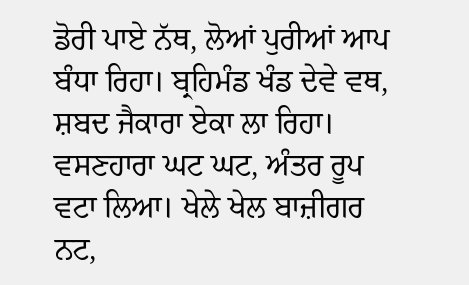ਡੋਰੀ ਪਾਏ ਨੱਥ, ਲੋਆਂ ਪੁਰੀਆਂ ਆਪ ਬੰਧਾ ਰਿਹਾ। ਬ੍ਰਹਿਮੰਡ ਖੰਡ ਦੇਵੇ ਵਥ, ਸ਼ਬਦ ਜੈਕਾਰਾ ਏਕਾ ਲਾ ਰਿਹਾ। ਵਸਣਹਾਰਾ ਘਟ ਘਟ, ਅੰਤਰ ਰੂਪ ਵਟਾ ਲਿਆ। ਖੇਲੇ ਖੇਲ ਬਾਜ਼ੀਗਰ ਨਟ,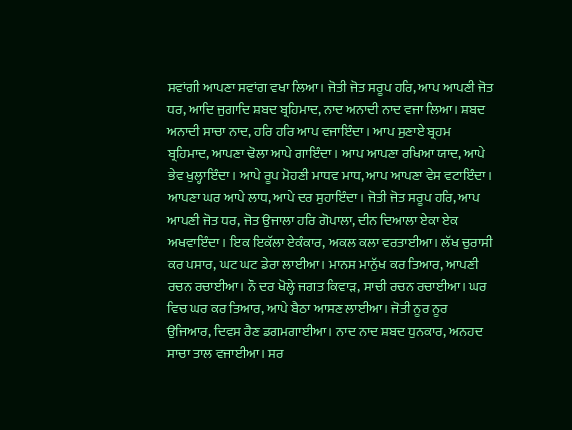ਸਵਾਂਗੀ ਆਪਣਾ ਸਵਾਂਗ ਵਖਾ ਲਿਆ। ਜੋਤੀ ਜੋਤ ਸਰੂਪ ਹਰਿ, ਆਪ ਆਪਣੀ ਜੋਤ ਧਰ, ਆਦਿ ਜੁਗਾਦਿ ਸ਼ਬਦ ਬ੍ਰਹਿਮਾਦ, ਨਾਦ ਅਨਾਦੀ ਨਾਦ ਵਜਾ ਲਿਆ। ਸ਼ਬਦ ਅਨਾਦੀ ਸਾਚਾ ਨਾਦ, ਹਰਿ ਹਰਿ ਆਪ ਵਜਾਇੰਦਾ। ਆਪ ਸੁਣਾਏ ਬ੍ਰਹਮ ਬ੍ਰਹਿਮਾਦ, ਆਪਣਾ ਢੋਲਾ ਆਪੇ ਗਾਇੰਦਾ। ਆਪ ਆਪਣਾ ਰਖਿਆ ਯਾਦ, ਆਪੇ ਭੇਵ ਖੁਲ੍ਹਾਇੰਦਾ। ਆਪੇ ਰੂਪ ਮੋਹਣੀ ਮਾਧਵ ਮਾਧ, ਆਪ ਆਪਣਾ ਵੇਸ ਵਟਾਇੰਦਾ। ਆਪਣਾ ਘਰ ਆਪੇ ਲਾਧ, ਆਪੇ ਦਰ ਸੁਹਾਇੰਦਾ। ਜੋਤੀ ਜੋਤ ਸਰੂਪ ਹਰਿ, ਆਪ ਆਪਣੀ ਜੋਤ ਧਰ, ਜੋਤ ਉਜਾਲਾ ਹਰਿ ਗੋਪਾਲਾ, ਦੀਨ ਦਿਆਲਾ ਏਕਾ ਏਕ ਅਖਵਾਇੰਦਾ। ਇਕ ਇਕੱਲਾ ਏਕੰਕਾਰ, ਅਕਲ ਕਲਾ ਵਰਤਾਈਆ। ਲੱਖ ਚੁਰਾਸੀ ਕਰ ਪਸਾਰ, ਘਟ ਘਟ ਡੇਰਾ ਲਾਈਆ। ਮਾਨਸ ਮਾਨੁੱਖ ਕਰ ਤਿਆਰ, ਆਪਣੀ ਰਚਨ ਰਚਾਈਆ। ਨੌ ਦਰ ਖੋਲ੍ਹੇ ਜਗਤ ਕਿਵਾੜ, ਸਾਚੀ ਰਚਨ ਰਚਾਈਆ। ਘਰ ਵਿਚ ਘਰ ਕਰ ਤਿਆਰ, ਆਪੇ ਬੈਠਾ ਆਸਣ ਲਾਈਆ। ਜੋਤੀ ਨੂਰ ਨੂਰ ਉਜਿਆਰ, ਦਿਵਸ ਰੈਣ ਡਗਮਗਾਈਆ। ਨਾਦ ਨਾਦ ਸ਼ਬਦ ਧੁਨਕਾਰ, ਅਨਹਦ ਸਾਚਾ ਤਾਲ ਵਜਾਈਆ। ਸਰ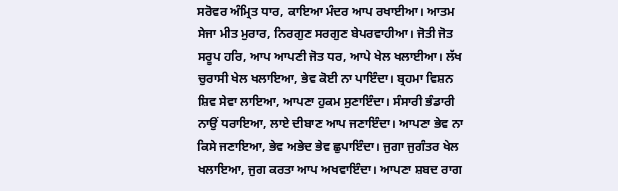ਸਰੋਵਰ ਅੰਮ੍ਰਿਤ ਧਾਰ, ਕਾਇਆ ਮੰਦਰ ਆਪ ਰਖਾਈਆ। ਆਤਮ ਸੇਜਾ ਮੀਤ ਮੁਰਾਰ, ਨਿਰਗੁਣ ਸਰਗੁਣ ਬੇਪਰਵਾਹੀਆ। ਜੋਤੀ ਜੋਤ ਸਰੂਪ ਹਰਿ, ਆਪ ਆਪਣੀ ਜੋਤ ਧਰ, ਆਪੇ ਖੇਲ ਖਲਾਈਆ। ਲੱਖ ਚੁਰਾਸੀ ਖੇਲ ਖਲਾਇਆ, ਭੇਵ ਕੋਈ ਨਾ ਪਾਇੰਦਾ। ਬ੍ਰਹਮਾ ਵਿਸ਼ਨ ਸ਼ਿਵ ਸੇਵਾ ਲਾਇਆ, ਆਪਣਾ ਹੁਕਮ ਸੁਣਾਇੰਦਾ। ਸੰਸਾਰੀ ਭੰਡਾਰੀ ਨਾਉਂ ਧਰਾਇਆ, ਲਾਏ ਦੀਬਾਣ ਆਪ ਜਣਾਇੰਦਾ। ਆਪਣਾ ਭੇਵ ਨਾ ਕਿਸੇ ਜਣਾਇਆ, ਭੇਵ ਅਭੇਦ ਭੇਵ ਛੁਪਾਇੰਦਾ। ਜੁਗਾ ਜੁਗੰਤਰ ਖੇਲ ਖਲਾਇਆ, ਜੁਗ ਕਰਤਾ ਆਪ ਅਖਵਾਇੰਦਾ। ਆਪਣਾ ਸ਼ਬਦ ਰਾਗ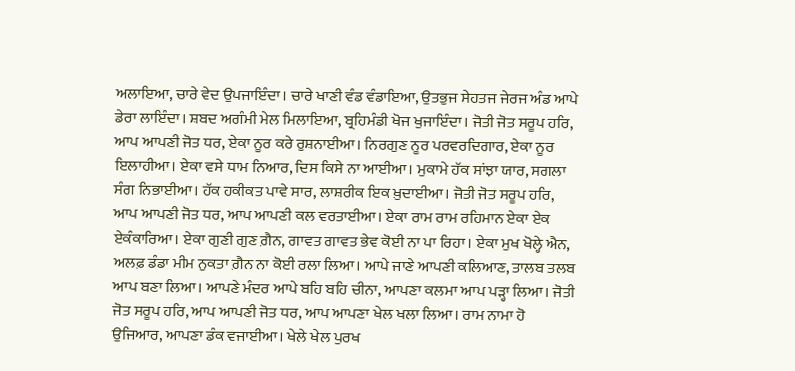ਅਲਾਇਆ, ਚਾਰੇ ਵੇਦ ਉਪਜਾਇੰਦਾ। ਚਾਰੇ ਖਾਣੀ ਵੰਡ ਵੰਡਾਇਆ, ਉਤਭੁਜ ਸੇਹਤਜ ਜੇਰਜ ਅੰਡ ਆਪੇ ਡੇਰਾ ਲਾਇੰਦਾ। ਸ਼ਬਦ ਅਗੰਮੀ ਮੇਲ ਮਿਲਾਇਆ, ਬ੍ਰਹਿਮੰਡੀ ਖੋਜ ਖੁਜਾਇੰਦਾ। ਜੋਤੀ ਜੋਤ ਸਰੂਪ ਹਰਿ, ਆਪ ਆਪਣੀ ਜੋਤ ਧਰ, ਏਕਾ ਨੂਰ ਕਰੇ ਰੁਸ਼ਨਾਈਆ। ਨਿਰਗੁਣ ਨੂਰ ਪਰਵਰਦਿਗਾਰ, ਏਕਾ ਨੂਰ ਇਲਾਹੀਆ। ਏਕਾ ਵਸੇ ਧਾਮ ਨਿਆਰ, ਦਿਸ ਕਿਸੇ ਨਾ ਆਈਆ। ਮੁਕਾਮੇ ਹੱਕ ਸਾਂਝਾ ਯਾਰ, ਸਗਲਾ ਸੰਗ ਨਿਭਾਈਆ। ਹੱਕ ਹਕੀਕਤ ਪਾਵੇ ਸਾਰ, ਲਾਸ਼ਰੀਕ ਇਕ ਖ਼ੁਦਾਈਆ। ਜੋਤੀ ਜੋਤ ਸਰੂਪ ਹਰਿ, ਆਪ ਆਪਣੀ ਜੋਤ ਧਰ, ਆਪ ਆਪਣੀ ਕਲ ਵਰਤਾਈਆ। ਏਕਾ ਰਾਮ ਰਾਮ ਰਹਿਮਾਨ ਏਕਾ ਏਕ ਏਕੰਕਾਰਿਆ। ਏਕਾ ਗੁਣੀ ਗੁਣ ਗ਼ੈਨ, ਗਾਵਤ ਗਾਵਤ ਭੇਵ ਕੋਈ ਨਾ ਪਾ ਰਿਹਾ। ਏਕਾ ਮੁਖ ਖੋਲ੍ਹੇ ਐਨ, ਅਲਫ਼ ਡੰਡਾ ਮੀਮ ਨੁਕਤਾ ਗ਼ੈਨ ਨਾ ਕੋਈ ਰਲਾ ਲਿਆ। ਆਪੇ ਜਾਣੇ ਆਪਣੀ ਕਲਿਆਣ, ਤਾਲਬ ਤਲਬ ਆਪ ਬਣਾ ਲਿਆ। ਆਪਣੇ ਮੰਦਰ ਆਪੇ ਬਹਿ ਬਹਿ ਚੀਨਾ, ਆਪਣਾ ਕਲਮਾ ਆਪ ਪੜ੍ਹਾ ਲਿਆ। ਜੋਤੀ ਜੋਤ ਸਰੂਪ ਹਰਿ, ਆਪ ਆਪਣੀ ਜੋਤ ਧਰ, ਆਪ ਆਪਣਾ ਖੇਲ ਖਲਾ ਲਿਆ। ਰਾਮ ਨਾਮਾ ਹੋ ਉਜਿਆਰ, ਆਪਣਾ ਡੰਕ ਵਜਾਈਆ। ਖੇਲੇ ਖੇਲ ਪੁਰਖ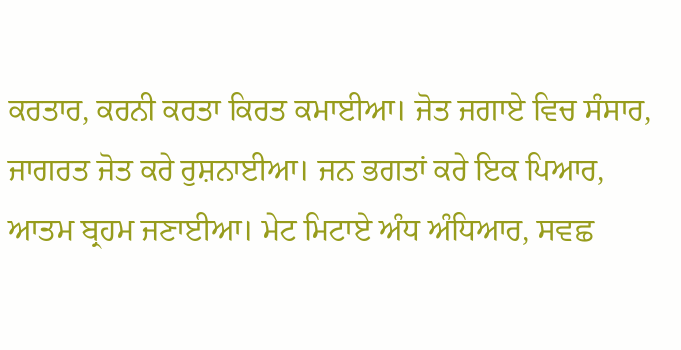ਕਰਤਾਰ, ਕਰਨੀ ਕਰਤਾ ਕਿਰਤ ਕਮਾਈਆ। ਜੋਤ ਜਗਾਏ ਵਿਚ ਸੰਸਾਰ, ਜਾਗਰਤ ਜੋਤ ਕਰੇ ਰੁਸ਼ਨਾਈਆ। ਜਨ ਭਗਤਾਂ ਕਰੇ ਇਕ ਪਿਆਰ, ਆਤਮ ਬ੍ਰਹਮ ਜਣਾਈਆ। ਮੇਟ ਮਿਟਾਏ ਅੰਧ ਅੰਧਿਆਰ, ਸਵਛ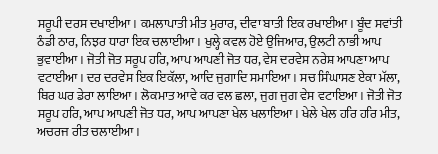ਸਰੂਪੀ ਦਰਸ ਦਖਾਈਆ। ਕਮਲਾਪਾਤੀ ਮੀਤ ਮੁਰਾਰ, ਦੀਵਾ ਬਾਤੀ ਇਕ ਰਖਾਈਆ। ਬੂੰਦ ਸਵਾਂਤੀ ਠੰਡੀ ਠਾਰ, ਨਿਝਰ ਧਾਰਾ ਇਕ ਚਲਾਈਆ। ਖੁਲ੍ਹੇ ਕਵਲ ਹੋਏ ਉਜਿਆਰ, ਉਲਟੀ ਨਾਭੀ ਆਪ ਭੁਵਾਈਆ। ਜੋਤੀ ਜੋਤ ਸਰੂਪ ਹਰਿ, ਆਪ ਆਪਣੀ ਜੋਤ ਧਰ, ਵੇਸ ਦਰਵੇਸ ਨਰੇਸ਼ ਆਪਣਾ ਆਪ ਵਟਾਈਆ। ਦਰ ਦਰਵੇਸ ਇਕ ਇਕੱਲਾ, ਆਦਿ ਜੁਗਾਦਿ ਸਮਾਇਆ। ਸਚ ਸਿੰਘਾਸਣ ਏਕਾ ਮੱਲਾ, ਥਿਰ ਘਰ ਡੇਰਾ ਲਾਇਆ। ਲੋਕਮਾਤ ਆਵੇ ਕਰ ਵਲ ਛਲਾ, ਜੁਗ ਜੁਗ ਵੇਸ ਵਟਾਇਆ। ਜੋਤੀ ਜੋਤ ਸਰੂਪ ਹਰਿ, ਆਪ ਆਪਣੀ ਜੋਤ ਧਰ, ਆਪ ਆਪਣਾ ਖੇਲ ਖਲਾਇਆ। ਖੇਲੇ ਖੇਲ ਹਰਿ ਹਰਿ ਮੀਤ, ਅਚਰਜ ਰੀਤ ਚਲਾਈਆ।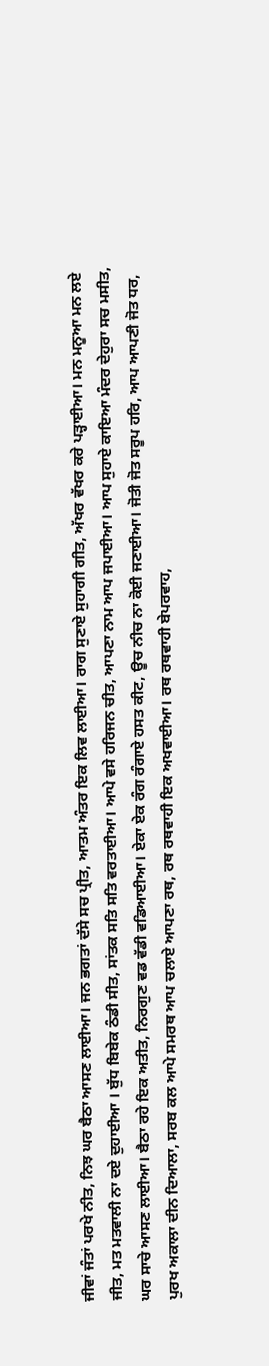ਜੀਵਾਂ ਜੰਤਾਂ ਪਰਖੇ ਨੀਤ, ਨਿਝ ਘਰ ਬੈਠਾ ਆਸਣ ਲਾਈਆ। ਜਨ ਭਗਤਾਂ ਦੱਸੇ ਸਚ ਪ੍ਰੀਤ, ਆਤਮ ਅੰਤਰ ਇਕ ਲਿਵ ਲਾਈਆ। ਰਾਗ ਸੁਣਾਏ ਸੁਹਾਗੀ ਗੀਤ, ਅੱਖਰ ਵੱਖਰ ਕਰੇ ਪੜ੍ਹਾਈਆ। ਮਨ ਮਨੂਆ ਮਨ ਲਏ ਜੀਤ, ਮਤ ਮਤਵਾਲੀ ਨਾ ਦਏ ਦੁਹਾਈਆ । ਬੁੱਧ ਬਿਬੇਕ ਠੰਡੀ ਸੀਤ, ਸਾਂਤਕ ਸਤਿ ਸਤਿ ਵਰਤਾਈਆ। ਆਪੇ ਵਸੇ ਹਰਿਜਨ ਚੀਤ, ਆਪਣਾ ਨਾਮ ਆਪ ਜਪਾਈਆ। ਆਪ ਸੁਹਾਏ ਕਾਇਆ ਮੰਦਰ ਦੇਹੁਰਾ ਸਚ ਮਸੀਤ, ਘਰ ਸਾਚੇ ਆਸਣ ਲਾਈਆ। ਬੈਠਾ ਰਹੇ ਇਕ ਅਤੀਤ, ਨਿਰਗੁਣ ਵਡ ਵੱਡੀ ਵਡਿਆਈਆ। ਏਕਾ ਏਕ ਰੰਗ ਰੰਗਾਏ ਹਸਤ ਕੀਟ, ਊਚ ਨੀਚ ਨਾ ਕੋਈ ਜਣਾਈਆ। ਜੋਤੀ ਜੋਤ ਸਰੂਪ ਹਰਿ, ਆਪ ਆਪਣੀ ਜੋਤ ਧਰ, ਪੁਰਖ ਅਕਾਲਾ ਦੀਨ ਦਿਆਲਾ, ਸਰਬ ਕਲ ਆਪੇ ਸਮਰਥ ਆਪ ਚਲਾਏ ਆਪਣਾ ਰਥ, ਰਥ ਰਥਵਾਹੀ ਇਕ ਅਖਵਾਈਆ। ਰਥ ਰਥਵਾਹੀ ਬੇਪਰਵਾਹ,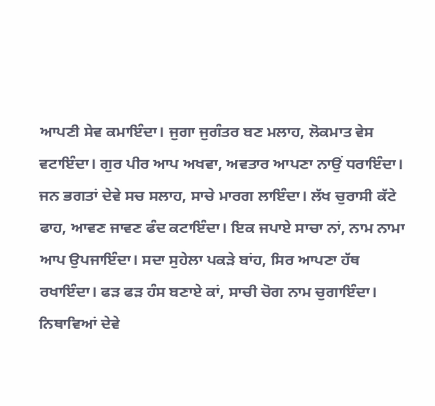ਆਪਣੀ ਸੇਵ ਕਮਾਇੰਦਾ। ਜੁਗਾ ਜੁਗੰਤਰ ਬਣ ਮਲਾਹ, ਲੋਕਮਾਤ ਵੇਸ ਵਟਾਇੰਦਾ। ਗੁਰ ਪੀਰ ਆਪ ਅਖਵਾ, ਅਵਤਾਰ ਆਪਣਾ ਨਾਉਂ ਧਰਾਇੰਦਾ। ਜਨ ਭਗਤਾਂ ਦੇਵੇ ਸਚ ਸਲਾਹ, ਸਾਚੇ ਮਾਰਗ ਲਾਇੰਦਾ। ਲੱਖ ਚੁਰਾਸੀ ਕੱਟੇ ਫਾਹ, ਆਵਣ ਜਾਵਣ ਫੰਦ ਕਟਾਇੰਦਾ। ਇਕ ਜਪਾਏ ਸਾਚਾ ਨਾਂ, ਨਾਮ ਨਾਮਾ ਆਪ ਉਪਜਾਇੰਦਾ। ਸਦਾ ਸੁਹੇਲਾ ਪਕੜੇ ਬਾਂਹ, ਸਿਰ ਆਪਣਾ ਹੱਥ ਰਖਾਇੰਦਾ। ਫੜ ਫੜ ਹੰਸ ਬਣਾਏ ਕਾਂ, ਸਾਚੀ ਚੋਗ ਨਾਮ ਚੁਗਾਇੰਦਾ। ਨਿਥਾਵਿਆਂ ਦੇਵੇ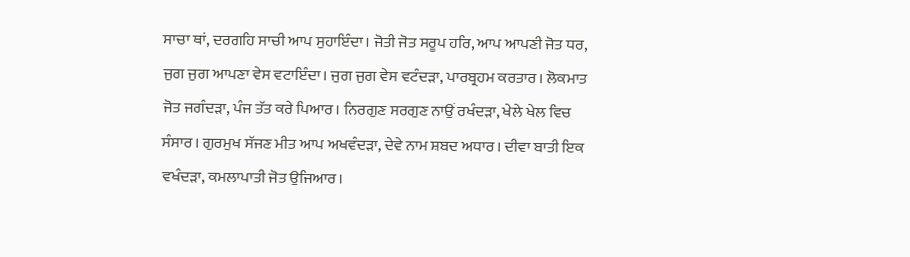ਸਾਚਾ ਥਾਂ, ਦਰਗਹਿ ਸਾਚੀ ਆਪ ਸੁਹਾਇੰਦਾ। ਜੋਤੀ ਜੋਤ ਸਰੂਪ ਹਰਿ, ਆਪ ਆਪਣੀ ਜੋਤ ਧਰ, ਜੁਗ ਜੁਗ ਆਪਣਾ ਵੇਸ ਵਟਾਇੰਦਾ। ਜੁਗ ਜੁਗ ਵੇਸ ਵਟੰਦੜਾ, ਪਾਰਬ੍ਰਹਮ ਕਰਤਾਰ। ਲੋਕਮਾਤ ਜੋਤ ਜਗੰਦੜਾ, ਪੰਜ ਤੱਤ ਕਰੇ ਪਿਆਰ। ਨਿਰਗੁਣ ਸਰਗੁਣ ਨਾਉਂ ਰਖੰਦੜਾ, ਖੇਲੇ ਖੇਲ ਵਿਚ ਸੰਸਾਰ। ਗੁਰਮੁਖ ਸੱਜਣ ਮੀਤ ਆਪ ਅਖਵੰਦੜਾ, ਦੇਵੇ ਨਾਮ ਸ਼ਬਦ ਅਧਾਰ। ਦੀਵਾ ਬਾਤੀ ਇਕ ਵਖੰਦੜਾ, ਕਮਲਾਪਾਤੀ ਜੋਤ ਉਜਿਆਰ।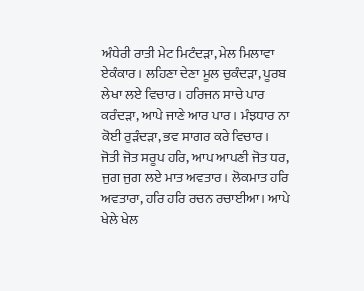ਅੰਧੇਰੀ ਰਾਤੀ ਮੇਟ ਮਿਟੰਦੜਾ, ਮੇਲ ਮਿਲਾਵਾ ਏਕੰਕਾਰ। ਲਹਿਣਾ ਦੇਣਾ ਮੂਲ ਚੁਕੰਦੜਾ, ਪੂਰਬ ਲੇਖਾ ਲਏ ਵਿਚਾਰ। ਹਰਿਜਨ ਸਾਚੇ ਪਾਰ ਕਰੰਦੜਾ, ਆਪੇ ਜਾਣੇ ਆਰ ਪਾਰ। ਮੰਝਧਾਰ ਨਾ ਕੋਈ ਰੁੜੰਦੜਾ, ਭਵ ਸਾਗਰ ਕਰੇ ਵਿਚਾਰ। ਜੋਤੀ ਜੋਤ ਸਰੂਪ ਹਰਿ, ਆਪ ਆਪਣੀ ਜੋਤ ਧਰ, ਜੁਗ ਜੁਗ ਲਏ ਮਾਤ ਅਵਤਾਰ। ਲੋਕਮਾਤ ਹਰਿ ਅਵਤਾਰਾ, ਹਰਿ ਹਰਿ ਰਚਨ ਰਚਾਈਆ। ਆਪੇ ਖੇਲੇ ਖੇਲ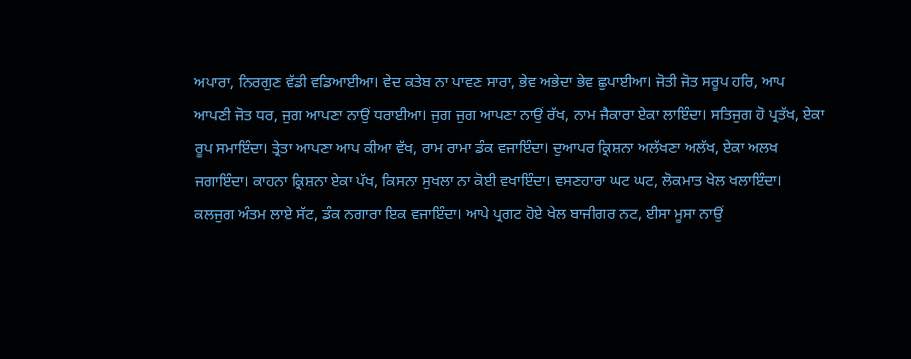ਅਪਾਰਾ, ਨਿਰਗੁਣ ਵੱਡੀ ਵਡਿਆਈਆ। ਵੇਦ ਕਤੇਬ ਨਾ ਪਾਵਣ ਸਾਰਾ, ਭੇਵ ਅਭੇਦਾ ਭੇਵ ਛੁਪਾਈਆ। ਜੋਤੀ ਜੋਤ ਸਰੂਪ ਹਰਿ, ਆਪ ਆਪਣੀ ਜੋਤ ਧਰ, ਜੁਗ ਆਪਣਾ ਨਾਉਂ ਧਰਾਈਆ। ਜੁਗ ਜੁਗ ਆਪਣਾ ਨਾਉਂ ਰੱਖ, ਨਾਮ ਜੈਕਾਰਾ ਏਕਾ ਲਾਇੰਦਾ। ਸਤਿਜੁਗ ਹੋ ਪ੍ਰਤੱਖ, ਏਕਾ ਰੂਪ ਸਮਾਇੰਦਾ। ਤ੍ਰੇਤਾ ਆਪਣਾ ਆਪ ਕੀਆ ਵੱਖ, ਰਾਮ ਰਾਮਾ ਡੰਕ ਵਜਾਇੰਦਾ। ਦੁਆਪਰ ਕ੍ਰਿਸ਼ਨਾ ਅਲੱਖਣਾ ਅਲੱਖ, ਏਕਾ ਅਲਖ ਜਗਾਇੰਦਾ। ਕਾਹਨਾ ਕ੍ਰਿਸ਼ਨਾ ਏਕਾ ਪੱਖ, ਕਿਸਨਾ ਸੁਖਲਾ ਨਾ ਕੋਈ ਵਖਾਇੰਦਾ। ਵਸਣਹਾਰਾ ਘਟ ਘਟ, ਲੋਕਮਾਤ ਖੇਲ ਖਲਾਇੰਦਾ। ਕਲਜੁਗ ਅੰਤਮ ਲਾਏ ਸੱਟ, ਡੰਕ ਨਗਾਰਾ ਇਕ ਵਜਾਇੰਦਾ। ਆਪੇ ਪ੍ਰਗਟ ਹੋਏ ਖੇਲ ਬਾਜੀਗਰ ਨਟ, ਈਸਾ ਮੂਸਾ ਨਾਉਂ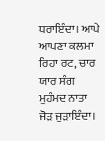ਧਰਾਇੰਦਾ। ਆਪੇ ਆਪਣਾ ਕਲਮਾ ਰਿਹਾ ਰਟ, ਚਾਰ ਯਾਰ ਸੰਗ ਮੁਹੰਮਦ ਨਾਤਾ ਜੋੜ ਜੁੜਾਇੰਦਾ।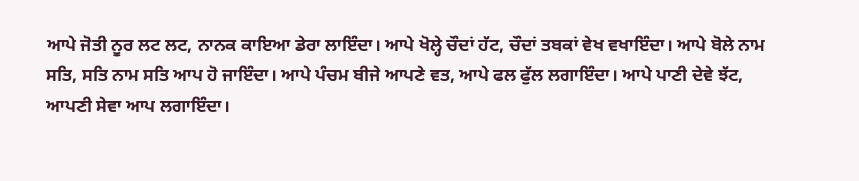ਆਪੇ ਜੋਤੀ ਨੂਰ ਲਟ ਲਟ, ਨਾਨਕ ਕਾਇਆ ਡੇਰਾ ਲਾਇੰਦਾ। ਆਪੇ ਖੋਲ੍ਹੇ ਚੌਦਾਂ ਹੱਟ, ਚੌਦਾਂ ਤਬਕਾਂ ਵੇਖ ਵਖਾਇੰਦਾ। ਆਪੇ ਬੋਲੇ ਨਾਮ ਸਤਿ, ਸਤਿ ਨਾਮ ਸਤਿ ਆਪ ਹੋ ਜਾਇੰਦਾ। ਆਪੇ ਪੰਚਮ ਬੀਜੇ ਆਪਣੇ ਵਤ, ਆਪੇ ਫਲ ਫੁੱਲ ਲਗਾਇੰਦਾ। ਆਪੇ ਪਾਣੀ ਦੇਵੇ ਝੱਟ, ਆਪਣੀ ਸੇਵਾ ਆਪ ਲਗਾਇੰਦਾ।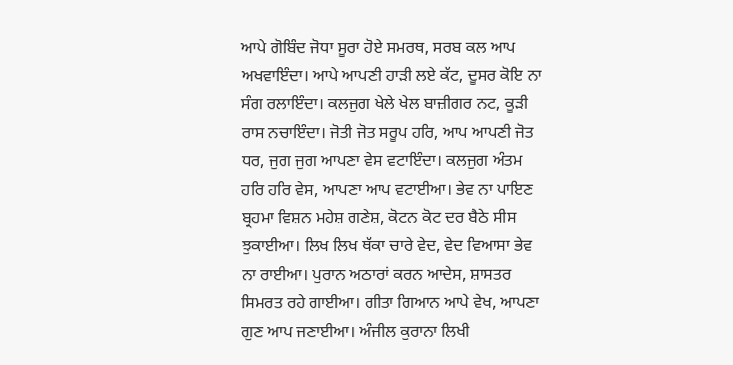ਆਪੇ ਗੋਬਿੰਦ ਜੋਧਾ ਸੂਰਾ ਹੋਏ ਸਮਰਥ, ਸਰਬ ਕਲ ਆਪ ਅਖਵਾਇੰਦਾ। ਆਪੇ ਆਪਣੀ ਹਾੜੀ ਲਏ ਕੱਟ, ਦੂਸਰ ਕੋਇ ਨਾ ਸੰਗ ਰਲਾਇੰਦਾ। ਕਲਜੁਗ ਖੇਲੇ ਖੇਲ ਬਾਜ਼ੀਗਰ ਨਟ, ਕੂੜੀ ਰਾਸ ਨਚਾਇੰਦਾ। ਜੋਤੀ ਜੋਤ ਸਰੂਪ ਹਰਿ, ਆਪ ਆਪਣੀ ਜੋਤ ਧਰ, ਜੁਗ ਜੁਗ ਆਪਣਾ ਵੇਸ ਵਟਾਇੰਦਾ। ਕਲਜੁਗ ਅੰਤਮ ਹਰਿ ਹਰਿ ਵੇਸ, ਆਪਣਾ ਆਪ ਵਟਾਈਆ। ਭੇਵ ਨਾ ਪਾਇਣ ਬ੍ਰਹਮਾ ਵਿਸ਼ਨ ਮਹੇਸ਼ ਗਣੇਸ਼, ਕੋਟਨ ਕੋਟ ਦਰ ਬੈਠੇ ਸੀਸ ਝੁਕਾਈਆ। ਲਿਖ ਲਿਖ ਥੱਕਾ ਚਾਰੇ ਵੇਦ, ਵੇਦ ਵਿਆਸਾ ਭੇਵ ਨਾ ਰਾਈਆ। ਪੁਰਾਨ ਅਠਾਰਾਂ ਕਰਨ ਆਦੇਸ, ਸ਼ਾਸਤਰ ਸਿਮਰਤ ਰਹੇ ਗਾਈਆ। ਗੀਤਾ ਗਿਆਨ ਆਪੇ ਵੇਖ, ਆਪਣਾ ਗੁਣ ਆਪ ਜਣਾਈਆ। ਅੰਜੀਲ ਕੁਰਾਨਾ ਲਿਖੀ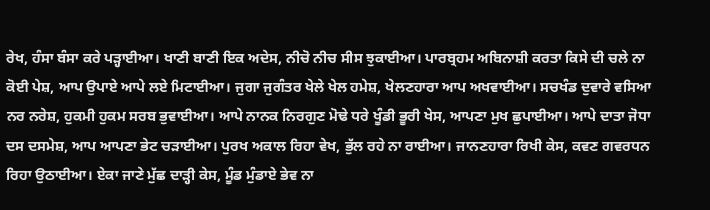ਰੇਖ, ਹੰਸਾ ਬੰਸਾ ਕਰੇ ਪੜ੍ਹਾਈਆ। ਖਾਣੀ ਬਾਣੀ ਇਕ ਅਦੇਸ, ਨੀਚੋ ਨੀਚ ਸੀਸ ਝੁਕਾਈਆ। ਪਾਰਬ੍ਰਹਮ ਅਬਿਨਾਸ਼ੀ ਕਰਤਾ ਕਿਸੇ ਦੀ ਚਲੇ ਨਾ ਕੋਈ ਪੇਸ਼, ਆਪ ਉਪਾਏ ਆਪੇ ਲਏ ਮਿਟਾਈਆ। ਜੁਗਾ ਜੁਗੰਤਰ ਖੇਲੇ ਖੇਲ ਹਮੇਸ਼, ਖੇਲਣਹਾਰਾ ਆਪ ਅਖਵਾਈਆ। ਸਚਖੰਡ ਦੁਵਾਰੇ ਵਸਿਆ ਨਰ ਨਰੇਸ਼, ਹੁਕਮੀ ਹੁਕਮ ਸਰਬ ਭੁਵਾਈਆ। ਆਪੇ ਨਾਨਕ ਨਿਰਗੁਣ ਮੋਢੇ ਧਰੇ ਖੂੰਡੀ ਭੂਰੀ ਖੇਸ, ਆਪਣਾ ਮੁਖ ਛੁਪਾਈਆ। ਆਪੇ ਦਾਤਾ ਜੋਧਾ ਦਸ ਦਸਮੇਸ਼, ਆਪ ਆਪਣਾ ਭੇਟ ਚੜਾਈਆ। ਪੁਰਖ ਅਕਾਲ ਰਿਹਾ ਵੇਖ, ਭੁੱਲ ਰਹੇ ਨਾ ਰਾਈਆ। ਜਾਨਣਹਾਰਾ ਰਿਖੀ ਕੇਸ, ਕਵਣ ਗਵਰਧਨ ਰਿਹਾ ਉਠਾਈਆ। ਏਕਾ ਜਾਣੇ ਮੁੱਛ ਦਾੜ੍ਹੀ ਕੇਸ, ਮੂੰਡ ਮੁੰਡਾਏ ਭੇਵ ਨਾ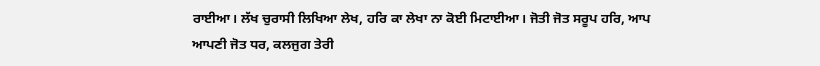ਰਾਈਆ। ਲੱਖ ਚੁਰਾਸੀ ਲਿਖਿਆ ਲੇਖ, ਹਰਿ ਕਾ ਲੇਖਾ ਨਾ ਕੋਈ ਮਿਟਾਈਆ। ਜੋਤੀ ਜੋਤ ਸਰੂਪ ਹਰਿ, ਆਪ ਆਪਣੀ ਜੋਤ ਧਰ, ਕਲਜੁਗ ਤੇਰੀ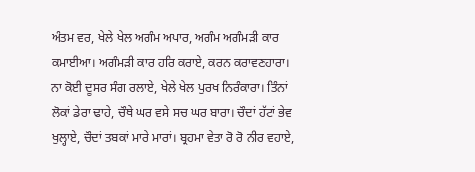ਅੰਤਮ ਵਰ, ਖੇਲੇ ਖੇਲ ਅਗੰਮ ਅਪਾਰ, ਅਗੰਮ ਅਗੰਮੜੀ ਕਾਰ ਕਮਾਈਆ। ਅਗੰਮੜੀ ਕਾਰ ਹਰਿ ਕਰਾਏ, ਕਰਨ ਕਰਾਵਣਹਾਰਾ। ਨਾ ਕੋਈ ਦੂਸਰ ਸੰਗ ਰਲਾਏ, ਖੇਲੇ ਖੇਲ ਪੁਰਖ ਨਿਰੰਕਾਰਾ। ਤਿੰਨਾਂ ਲੋਕਾਂ ਡੇਰਾ ਢਾਹੇ, ਚੌਥੇ ਘਰ ਵਸੇ ਸਚ ਘਰ ਬਾਰਾ। ਚੌਦਾਂ ਹੱਟਾਂ ਭੇਵ ਖੁਲ੍ਹਾਏ, ਚੌਦਾਂ ਤਬਕਾਂ ਮਾਰੇ ਮਾਰਾਂ। ਬ੍ਰਹਮਾ ਵੇਤਾ ਰੋ ਰੋ ਨੀਰ ਵਹਾਏ,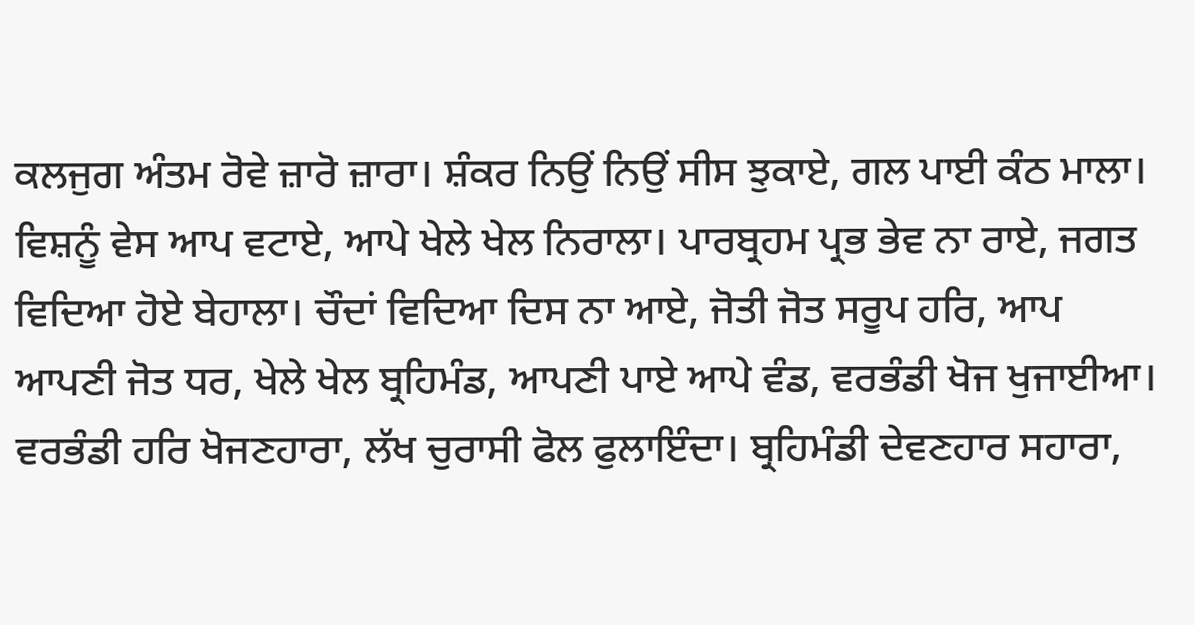ਕਲਜੁਗ ਅੰਤਮ ਰੋਵੇ ਜ਼ਾਰੋ ਜ਼ਾਰਾ। ਸ਼ੰਕਰ ਨਿਉਂ ਨਿਉਂ ਸੀਸ ਝੁਕਾਏ, ਗਲ ਪਾਈ ਕੰਠ ਮਾਲਾ। ਵਿਸ਼ਨੂੰ ਵੇਸ ਆਪ ਵਟਾਏ, ਆਪੇ ਖੇਲੇ ਖੇਲ ਨਿਰਾਲਾ। ਪਾਰਬ੍ਰਹਮ ਪ੍ਰਭ ਭੇਵ ਨਾ ਰਾਏ, ਜਗਤ ਵਿਦਿਆ ਹੋਏ ਬੇਹਾਲਾ। ਚੌਦਾਂ ਵਿਦਿਆ ਦਿਸ ਨਾ ਆਏ, ਜੋਤੀ ਜੋਤ ਸਰੂਪ ਹਰਿ, ਆਪ ਆਪਣੀ ਜੋਤ ਧਰ, ਖੇਲੇ ਖੇਲ ਬ੍ਰਹਿਮੰਡ, ਆਪਣੀ ਪਾਏ ਆਪੇ ਵੰਡ, ਵਰਭੰਡੀ ਖੋਜ ਖੁਜਾਈਆ। ਵਰਭੰਡੀ ਹਰਿ ਖੋਜਣਹਾਰਾ, ਲੱਖ ਚੁਰਾਸੀ ਫੋਲ ਫੁਲਾਇੰਦਾ। ਬ੍ਰਹਿਮੰਡੀ ਦੇਵਣਹਾਰ ਸਹਾਰਾ,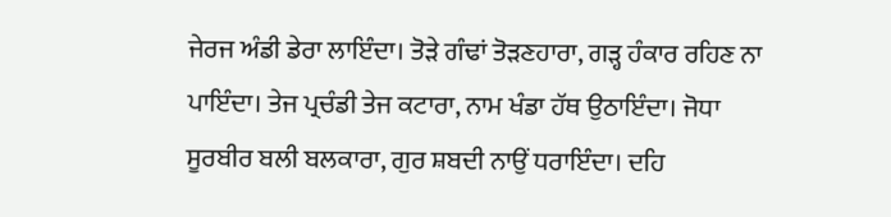ਜੇਰਜ ਅੰਡੀ ਡੇਰਾ ਲਾਇੰਦਾ। ਤੋੜੇ ਗੰਢਾਂ ਤੋੜਣਹਾਰਾ, ਗੜ੍ਹ ਹੰਕਾਰ ਰਹਿਣ ਨਾ ਪਾਇੰਦਾ। ਤੇਜ ਪ੍ਰਚੰਡੀ ਤੇਜ ਕਟਾਰਾ, ਨਾਮ ਖੰਡਾ ਹੱਥ ਉਠਾਇੰਦਾ। ਜੋਧਾ ਸੂਰਬੀਰ ਬਲੀ ਬਲਕਾਰਾ, ਗੁਰ ਸ਼ਬਦੀ ਨਾਉਂ ਧਰਾਇੰਦਾ। ਦਹਿ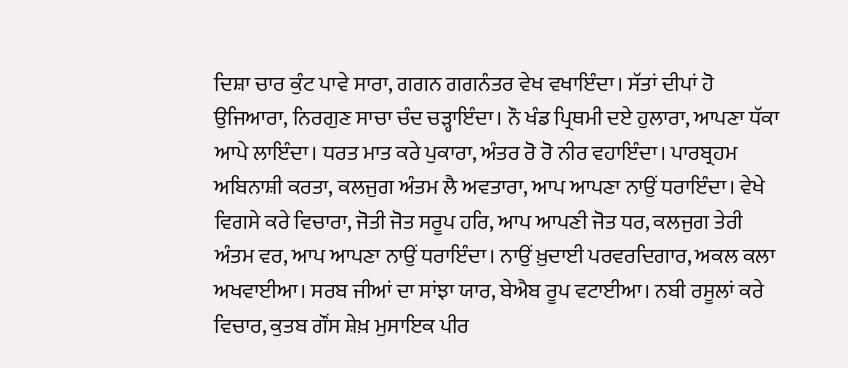ਦਿਸ਼ਾ ਚਾਰ ਕੁੰਟ ਪਾਵੇ ਸਾਰਾ, ਗਗਨ ਗਗਨੰਤਰ ਵੇਖ ਵਖਾਇੰਦਾ। ਸੱਤਾਂ ਦੀਪਾਂ ਹੋ ਉਜਿਆਰਾ, ਨਿਰਗੁਣ ਸਾਚਾ ਚੰਦ ਚੜ੍ਹਾਇੰਦਾ। ਨੌ ਖੰਡ ਪ੍ਰਿਥਮੀ ਦਏ ਹੁਲਾਰਾ, ਆਪਣਾ ਧੱਕਾ ਆਪੇ ਲਾਇੰਦਾ। ਧਰਤ ਮਾਤ ਕਰੇ ਪੁਕਾਰਾ, ਅੰਤਰ ਰੋ ਰੋ ਨੀਰ ਵਹਾਇੰਦਾ। ਪਾਰਬ੍ਰਹਮ ਅਬਿਨਾਸ਼ੀ ਕਰਤਾ, ਕਲਜੁਗ ਅੰਤਮ ਲੈ ਅਵਤਾਰਾ, ਆਪ ਆਪਣਾ ਨਾਉਂ ਧਰਾਇੰਦਾ। ਵੇਖੇ ਵਿਗਸੇ ਕਰੇ ਵਿਚਾਰਾ, ਜੋਤੀ ਜੋਤ ਸਰੂਪ ਹਰਿ, ਆਪ ਆਪਣੀ ਜੋਤ ਧਰ, ਕਲਜੁਗ ਤੇਰੀ ਅੰਤਮ ਵਰ, ਆਪ ਆਪਣਾ ਨਾਉਂ ਧਰਾਇੰਦਾ। ਨਾਉਂ ਖ਼ੁਦਾਈ ਪਰਵਰਦਿਗਾਰ, ਅਕਲ ਕਲਾ ਅਖਵਾਈਆ। ਸਰਬ ਜੀਆਂ ਦਾ ਸਾਂਝਾ ਯਾਰ, ਬੇਐਬ ਰੂਪ ਵਟਾਈਆ। ਨਬੀ ਰਸੂਲਾਂ ਕਰੇ ਵਿਚਾਰ, ਕੁਤਬ ਗੌਂਸ ਸ਼ੇਖ਼ ਮੁਸਾਇਕ ਪੀਰ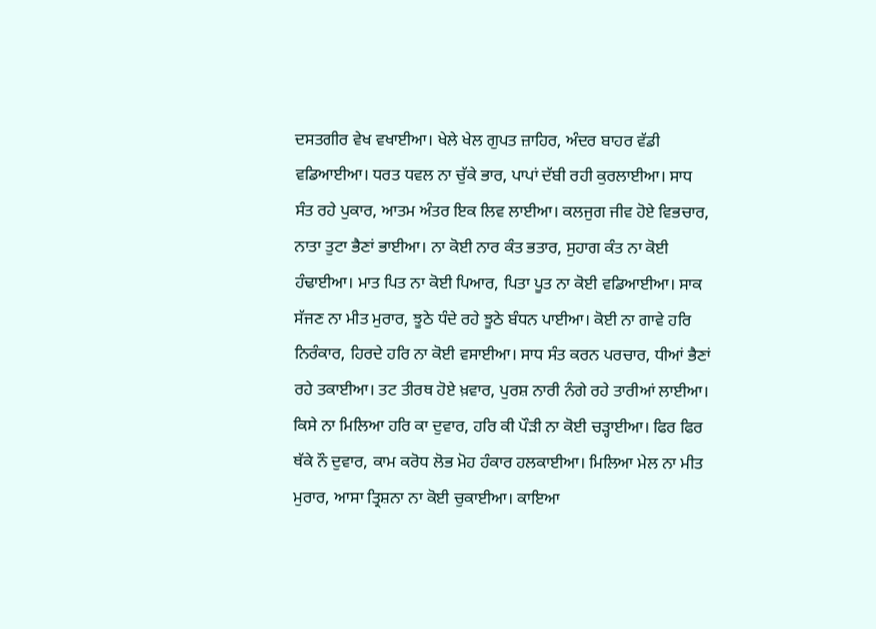ਦਸਤਗੀਰ ਵੇਖ ਵਖਾਈਆ। ਖੇਲੇ ਖੇਲ ਗੁਪਤ ਜ਼ਾਹਿਰ, ਅੰਦਰ ਬਾਹਰ ਵੱਡੀ ਵਡਿਆਈਆ। ਧਰਤ ਧਵਲ ਨਾ ਚੁੱਕੇ ਭਾਰ, ਪਾਪਾਂ ਦੱਬੀ ਰਹੀ ਕੁਰਲਾਈਆ। ਸਾਧ ਸੰਤ ਰਹੇ ਪੁਕਾਰ, ਆਤਮ ਅੰਤਰ ਇਕ ਲਿਵ ਲਾਈਆ। ਕਲਜੁਗ ਜੀਵ ਹੋਏ ਵਿਭਚਾਰ, ਨਾਤਾ ਤੁਟਾ ਭੈਣਾਂ ਭਾਈਆ। ਨਾ ਕੋਈ ਨਾਰ ਕੰਤ ਭਤਾਰ, ਸੁਹਾਗ ਕੰਤ ਨਾ ਕੋਈ ਹੰਢਾਈਆ। ਮਾਤ ਪਿਤ ਨਾ ਕੋਈ ਪਿਆਰ, ਪਿਤਾ ਪੂਤ ਨਾ ਕੋਈ ਵਡਿਆਈਆ। ਸਾਕ ਸੱਜਣ ਨਾ ਮੀਤ ਮੁਰਾਰ, ਝੂਠੇ ਧੰਦੇ ਰਹੇ ਝੂਠੇ ਬੰਧਨ ਪਾਈਆ। ਕੋਈ ਨਾ ਗਾਵੇ ਹਰਿ ਨਿਰੰਕਾਰ, ਹਿਰਦੇ ਹਰਿ ਨਾ ਕੋਈ ਵਸਾਈਆ। ਸਾਧ ਸੰਤ ਕਰਨ ਪਰਚਾਰ, ਧੀਆਂ ਭੈਣਾਂ ਰਹੇ ਤਕਾਈਆ। ਤਟ ਤੀਰਥ ਹੋਏ ਖ਼ਵਾਰ, ਪੁਰਸ਼ ਨਾਰੀ ਨੰਗੇ ਰਹੇ ਤਾਰੀਆਂ ਲਾਈਆ। ਕਿਸੇ ਨਾ ਮਿਲਿਆ ਹਰਿ ਕਾ ਦੁਵਾਰ, ਹਰਿ ਕੀ ਪੌੜੀ ਨਾ ਕੋਈ ਚੜ੍ਹਾਈਆ। ਫਿਰ ਫਿਰ ਥੱਕੇ ਨੌ ਦੁਵਾਰ, ਕਾਮ ਕਰੋਧ ਲੋਭ ਮੋਹ ਹੰਕਾਰ ਹਲਕਾਈਆ। ਮਿਲਿਆ ਮੇਲ ਨਾ ਮੀਤ ਮੁਰਾਰ, ਆਸਾ ਤ੍ਰਿਸ਼ਨਾ ਨਾ ਕੋਈ ਚੁਕਾਈਆ। ਕਾਇਆ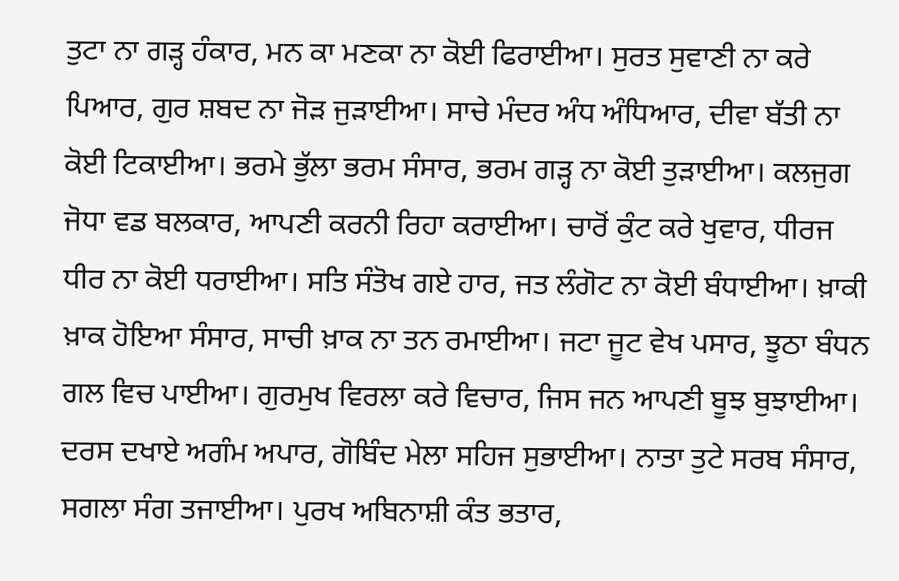ਤੁਟਾ ਨਾ ਗੜ੍ਹ ਹੰਕਾਰ, ਮਨ ਕਾ ਮਣਕਾ ਨਾ ਕੋਈ ਫਿਰਾਈਆ। ਸੁਰਤ ਸੁਵਾਣੀ ਨਾ ਕਰੇ ਪਿਆਰ, ਗੁਰ ਸ਼ਬਦ ਨਾ ਜੋੜ ਜੁੜਾਈਆ। ਸਾਚੇ ਮੰਦਰ ਅੰਧ ਅੰਧਿਆਰ, ਦੀਵਾ ਬੱਤੀ ਨਾ ਕੋਈ ਟਿਕਾਈਆ। ਭਰਮੇ ਭੁੱਲਾ ਭਰਮ ਸੰਸਾਰ, ਭਰਮ ਗੜ੍ਹ ਨਾ ਕੋਈ ਤੁੜਾਈਆ। ਕਲਜੁਗ ਜੋਧਾ ਵਡ ਬਲਕਾਰ, ਆਪਣੀ ਕਰਨੀ ਰਿਹਾ ਕਰਾਈਆ। ਚਾਰੋਂ ਕੁੰਟ ਕਰੇ ਖੁਵਾਰ, ਧੀਰਜ ਧੀਰ ਨਾ ਕੋਈ ਧਰਾਈਆ। ਸਤਿ ਸੰਤੋਖ ਗਏ ਹਾਰ, ਜਤ ਲੰਗੋਟ ਨਾ ਕੋਈ ਬੰਧਾਈਆ। ਖ਼ਾਕੀ ਖ਼ਾਕ ਹੋਇਆ ਸੰਸਾਰ, ਸਾਚੀ ਖ਼ਾਕ ਨਾ ਤਨ ਰਮਾਈਆ। ਜਟਾ ਜੂਟ ਵੇਖ ਪਸਾਰ, ਝੂਠਾ ਬੰਧਨ ਗਲ ਵਿਚ ਪਾਈਆ। ਗੁਰਮੁਖ ਵਿਰਲਾ ਕਰੇ ਵਿਚਾਰ, ਜਿਸ ਜਨ ਆਪਣੀ ਬੂਝ ਬੁਝਾਈਆ। ਦਰਸ ਦਖਾਏ ਅਗੰਮ ਅਪਾਰ, ਗੋਬਿੰਦ ਮੇਲਾ ਸਹਿਜ ਸੁਭਾਈਆ। ਨਾਤਾ ਤੁਟੇ ਸਰਬ ਸੰਸਾਰ, ਸਗਲਾ ਸੰਗ ਤਜਾਈਆ। ਪੁਰਖ ਅਬਿਨਾਸ਼ੀ ਕੰਤ ਭਤਾਰ,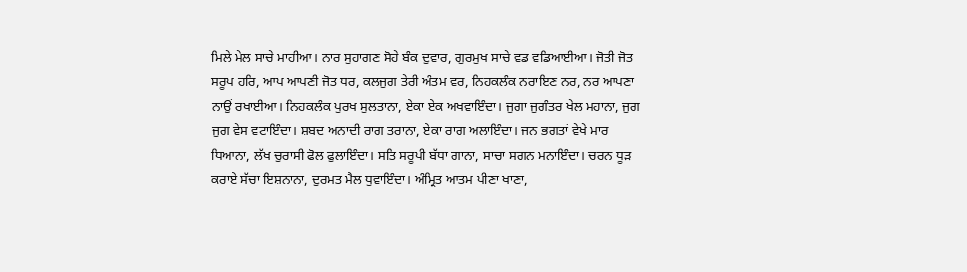ਮਿਲੇ ਮੇਲ ਸਾਚੇ ਮਾਹੀਆ। ਨਾਰ ਸੁਹਾਗਣ ਸੋਹੇ ਬੰਕ ਦੁਵਾਰ, ਗੁਰਮੁਖ ਸਾਚੇ ਵਡ ਵਡਿਆਈਆ। ਜੋਤੀ ਜੋਤ ਸਰੂਪ ਹਰਿ, ਆਪ ਆਪਣੀ ਜੋਤ ਧਰ, ਕਲਜੁਗ ਤੇਰੀ ਅੰਤਮ ਵਰ, ਨਿਹਕਲੰਕ ਨਰਾਇਣ ਨਰ, ਨਰ ਆਪਣਾ ਨਾਉਂ ਰਖਾਈਆ। ਨਿਹਕਲੰਕ ਪੁਰਖ ਸੁਲਤਾਨਾ, ਏਕਾ ਏਕ ਅਖਵਾਇੰਦਾ। ਜੁਗਾ ਜੁਗੰਤਰ ਖੇਲ ਮਹਾਨਾ, ਜੁਗ ਜੁਗ ਵੇਸ ਵਟਾਇੰਦਾ। ਸ਼ਬਦ ਅਨਾਦੀ ਰਾਗ ਤਰਾਨਾ, ਏਕਾ ਰਾਗ ਅਲਾਇੰਦਾ। ਜਨ ਭਗਤਾਂ ਵੇਖੇ ਮਾਰ ਧਿਆਨਾ, ਲੱਖ ਚੁਰਾਸੀ ਫੋਲ ਫੁਲਾਇੰਦਾ। ਸਤਿ ਸਰੂਪੀ ਬੱਧਾ ਗਾਨਾ, ਸਾਚਾ ਸਗਨ ਮਨਾਇੰਦਾ। ਚਰਨ ਧੂੜ ਕਰਾਏ ਸੱਚਾ ਇਸ਼ਨਾਨਾ, ਦੁਰਮਤ ਮੈਲ ਧੁਵਾਇੰਦਾ। ਅੰਮ੍ਰਿਤ ਆਤਮ ਪੀਣਾ ਖਾਣਾ,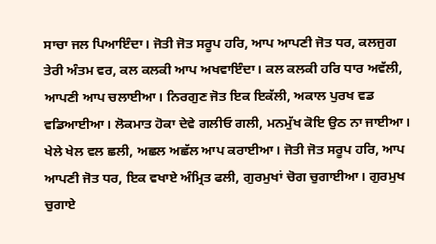ਸਾਚਾ ਜਲ ਪਿਆਇੰਦਾ। ਜੋਤੀ ਜੋਤ ਸਰੂਪ ਹਰਿ, ਆਪ ਆਪਣੀ ਜੋਤ ਧਰ, ਕਲਜੁਗ ਤੇਰੀ ਅੰਤਮ ਵਰ, ਕਲ ਕਲਕੀ ਆਪ ਅਖਵਾਇੰਦਾ। ਕਲ ਕਲਕੀ ਹਰਿ ਧਾਰ ਅਵੱਲੀ, ਆਪਣੀ ਆਪ ਚਲਾਈਆ। ਨਿਰਗੁਣ ਜੋਤ ਇਕ ਇਕੱਲੀ, ਅਕਾਲ ਪੁਰਖ ਵਡ ਵਡਿਆਈਆ। ਲੋਕਮਾਤ ਹੋਕਾ ਦੇਵੇ ਗਲੀਓ ਗਲੀ, ਮਨਮੁੱਖ ਕੋਇ ਉਠ ਨਾ ਜਾਈਆ। ਖੇਲੇ ਖੇਲ ਵਲ ਛਲੀ, ਅਛਲ ਅਛੱਲ ਆਪ ਕਰਾਈਆ। ਜੋਤੀ ਜੋਤ ਸਰੂਪ ਹਰਿ, ਆਪ ਆਪਣੀ ਜੋਤ ਧਰ, ਇਕ ਵਖਾਏ ਅੰਮ੍ਰਿਤ ਫਲੀ, ਗੁਰਮੁਖਾਂ ਚੋਗ ਚੁਗਾਈਆ। ਗੁਰਮੁਖ ਚੁਗਾਏ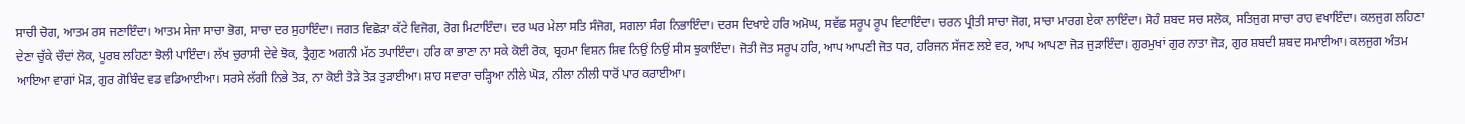ਸਾਚੀ ਚੋਗ, ਆਤਮ ਰਸ ਜਣਾਇੰਦਾ। ਆਤਮ ਸੇਜਾ ਸਾਚਾ ਭੋਗ, ਸਾਚਾ ਦਰ ਸੁਹਾਇੰਦਾ। ਜਗਤ ਵਿਛੋੜਾ ਕੱਟੇ ਵਿਜੋਗ, ਰੋਗ ਮਿਟਾਇੰਦਾ। ਦਰ ਘਰ ਮੇਲਾ ਸਤਿ ਸੰਜੋਗ, ਸਗਲਾ ਸੰਗ ਨਿਭਾਇੰਦਾ। ਦਰਸ ਦਿਖਾਏ ਹਰਿ ਅਮੋਘ, ਸਵੱਛ ਸਰੂਪ ਰੂਪ ਵਿਟਾਇੰਦਾ। ਚਰਨ ਪ੍ਰੀਤੀ ਸਾਚਾ ਜੋਗ, ਸਾਚਾ ਮਾਰਗ ਏਕਾ ਲਾਇੰਦਾ। ਸੋਹੰ ਸ਼ਬਦ ਸਚ ਸਲੋਕ, ਸਤਿਜੁਗ ਸਾਚਾ ਰਾਹ ਵਖਾਇੰਦਾ। ਕਲਜੁਗ ਲਹਿਣਾ ਦੇਣਾ ਚੁੱਕੇ ਚੌਦਾਂ ਲੋਕ, ਪੂਰਬ ਲਹਿਣਾ ਝੋਲੀ ਪਾਇੰਦਾ। ਲੱਖ ਚੁਰਾਸੀ ਦੇਵੇ ਝੋਕ, ਤ੍ਰੈਗੁਣ ਅਗਨੀ ਮੱਠ ਤਪਾਇੰਦਾ। ਹਰਿ ਕਾ ਭਾਣਾ ਨਾ ਸਕੇ ਕੋਈ ਰੋਕ, ਬ੍ਰਹਮਾ ਵਿਸ਼ਨ ਸ਼ਿਵ ਨਿਉਂ ਨਿਉਂ ਸੀਸ ਝੁਕਾਇੰਦਾ। ਜੋਤੀ ਜੋਤ ਸਰੂਪ ਹਰਿ, ਆਪ ਆਪਣੀ ਜੋਤ ਧਰ, ਹਰਿਜਨ ਸੱਜਣ ਲਏ ਵਰ, ਆਪ ਆਪਣਾ ਜੋੜ ਜੁੜਾਇੰਦਾ। ਗੁਰਮੁਖਾਂ ਗੁਰ ਨਾਤਾ ਜੋੜ, ਗੁਰ ਸ਼ਬਦੀ ਸ਼ਬਦ ਸਮਾਈਆ। ਕਲਜੁਗ ਅੰਤਮ ਆਇਆ ਵਾਗਾਂ ਮੋੜ, ਗੁਰ ਗੋਬਿੰਦ ਵਡ ਵਡਿਆਈਆ। ਸਰਸੇ ਲੱਗੀ ਨਿਭੇ ਤੋੜ, ਨਾ ਕੋਈ ਤੋੜੇ ਤੋੜ ਤੁੜਾਈਆ। ਸ਼ਾਹ ਸਵਾਰਾ ਚੜ੍ਹਿਆ ਨੀਲੇ ਘੋੜ, ਨੀਲਾ ਨੀਲੀ ਧਾਰੋਂ ਪਾਰ ਕਰਾਈਆ।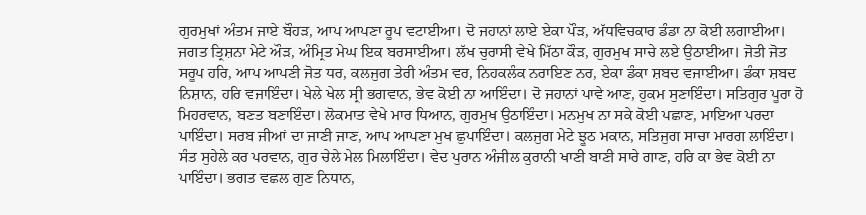ਗੁਰਮੁਖਾਂ ਅੰਤਮ ਜਾਏ ਬੌਹੜ, ਆਪ ਆਪਣਾ ਰੂਪ ਵਟਾਈਆ। ਦੋ ਜਹਾਨਾਂ ਲਾਏ ਏਕਾ ਪੌੜ, ਅੱਧਵਿਚਕਾਰ ਡੰਡਾ ਨਾ ਕੋਈ ਲਗਾਈਆ। ਜਗਤ ਤ੍ਰਿਸ਼ਨਾ ਮੇਟੇ ਔੜ, ਅੰਮ੍ਰਿਤ ਮੇਘ ਇਕ ਬਰਸਾਈਆ। ਲੱਖ ਚੁਰਾਸੀ ਵੇਖੇ ਮਿੱਠਾ ਕੌੜ, ਗੁਰਮੁਖ ਸਾਚੇ ਲਏ ਉਠਾਈਆ। ਜੋਤੀ ਜੋਤ ਸਰੂਪ ਹਰਿ, ਆਪ ਆਪਣੀ ਜੋਤ ਧਰ, ਕਲਜੁਗ ਤੇਰੀ ਅੰਤਮ ਵਰ, ਨਿਹਕਲੰਕ ਨਰਾਇਣ ਨਰ, ਏਕਾ ਡੰਕਾ ਸ਼ਬਦ ਵਜਾਈਆ। ਡੰਕਾ ਸ਼ਬਦ ਨਿਸ਼ਾਨ, ਹਰਿ ਵਜਾਇੰਦਾ। ਖੇਲੇ ਖੇਲ ਸ੍ਰੀ ਭਗਵਾਨ, ਭੇਵ ਕੋਈ ਨਾ ਆਇੰਦਾ। ਦੋ ਜਹਾਨਾਂ ਪਾਵੇ ਆਣ, ਹੁਕਮ ਸੁਣਾਇੰਦਾ। ਸਤਿਗੁਰ ਪੂਰਾ ਹੋ ਮਿਹਰਵਾਨ, ਬਣਤ ਬਣਾਇੰਦਾ। ਲੋਕਮਾਤ ਵੇਖੇ ਮਾਰ ਧਿਆਨ, ਗੁਰਮੁਖ ਉਠਾਇੰਦਾ। ਮਨਮੁਖ ਨਾ ਸਕੇ ਕੋਈ ਪਛਾਣ, ਮਾਇਆ ਪਰਦਾ ਪਾਇੰਦਾ। ਸਰਬ ਜੀਆਂ ਦਾ ਜਾਣੀ ਜਾਣ, ਆਪ ਆਪਣਾ ਮੁਖ ਛੁਪਾਇੰਦਾ। ਕਲਜੁਗ ਮੇਟੇ ਝੂਠ ਮਕਾਨ, ਸਤਿਜੁਗ ਸਾਚਾ ਮਾਰਗ ਲਾਇੰਦਾ। ਸੰਤ ਸੁਹੇਲੇ ਕਰ ਪਰਵਾਨ, ਗੁਰ ਚੇਲੇ ਮੇਲ ਮਿਲਾਇੰਦਾ। ਵੇਦ ਪੁਰਾਨ ਅੰਜੀਲ ਕੁਰਾਨੀ ਖਾਣੀ ਬਾਣੀ ਸਾਰੇ ਗਾਣ, ਹਰਿ ਕਾ ਭੇਵ ਕੋਈ ਨਾ ਪਾਇੰਦਾ। ਭਗਤ ਵਛਲ ਗੁਣ ਨਿਧਾਨ,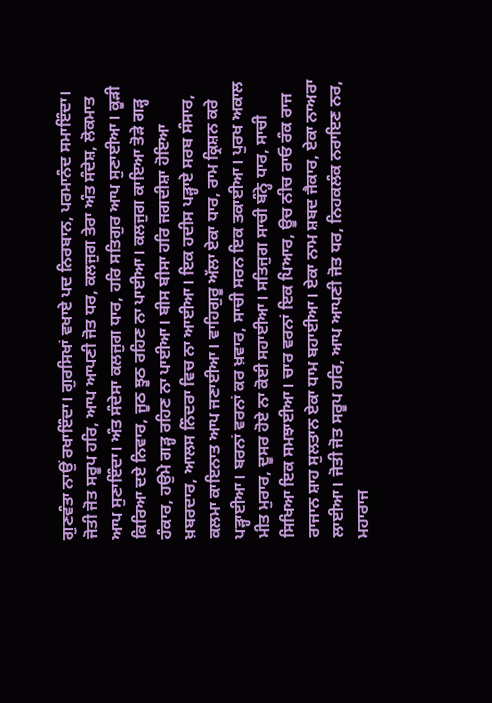ਗੁਣਵੰਤਾ ਨਾਉਂ ਰਖਾਇੰਦਾ। ਗੁਰਸਿਖਾਂ ਵਖਾਏ ਪਦ ਨਿਰਬਾਨ, ਪਰਮਾਨੰਦ ਸਮਾਇੰਦਾ। ਜੋਤੀ ਜੋਤ ਸਰੂਪ ਹਰਿ, ਆਪ ਆਪਣੀ ਜੋਤ ਧਰ, ਕਲਜੁਗ ਤੇਰਾ ਅੰਤ ਸੰਦੇਸ਼, ਲੋਕਮਾਤ ਆਪ ਸੁਣਾਇੰਦਾ। ਅੰਤ ਸੰਦੇਸਾ ਕਲਜੁਗ ਧਾਰ, ਹਰਿ ਸਤਿਗੁਰ ਆਪ ਸੁਣਾਈਆ। ਕੂੜੀ ਕਿਰਿਆ ਦਏ ਨਿਵਾਰ, ਜੂਠ ਝੂਠ ਰਹਿਣ ਨਾ ਪਾਈਆ। ਕਲਜੁਗ ਕਾਇਆ ਤੋੜੇ ਗੜ੍ਹ ਹੰਕਾਰ, ਹਉਮੇ ਗੜ੍ਹ ਰਹਿਣ ਨਾ ਪਾਈਆ। ਬੀਸ ਬੀਸਾ ਹਰਿ ਜਗਦੀਸ਼ਾ ਹੋਇਆ ਖ਼ਬਰਦਾਰ, ਆਲਸ ਨਿੰਦਰਾ ਵਿਚ ਨਾ ਆਈਆ। ਇਕ ਹਦੀਸ ਪੜ੍ਹਾਏ ਸਰਬ ਸੰਸਾਰ, ਕਲਮਾ ਕਾਇਨਾਤ ਆਪ ਜਣਾਈਆ। ਵਾਹਿਗੁਰੂ ਅੱਲਾ ਏਕਾ ਧਾਰ, ਰਾਮ ਕ੍ਰਿਸ਼ਨ ਕਰੇ ਪੜ੍ਹਾਈਆ। ਬਰਨਾਂ ਵਰਨਾਂ ਕਰ ਖ਼ਵਾਰ, ਸਾਚੀ ਸਰਨ ਇਕ ਤਕਾਈਆ। ਪੁਰਖ ਅਕਾਲ ਮੀਤ ਮੁਰਾਰ, ਦੂਸਰ ਹੋਏ ਨਾ ਕੋਈ ਸਹਾਈਆ। ਸਤਿਜੁਗ ਸਾਚੀ ਬੰਨ੍ਹੇ ਧਾਰ, ਸਾਚੀ ਸਿਖਿਆ ਇਕ ਸਮਝਾਈਆ। ਚਾਰ ਵਰਨਾਂ ਇਕ ਪਿਆਰ, ਊਚ ਨੀਚ ਰਾਓ ਰੰਕ ਰਾਜ ਰਾਜਾਨ ਸ਼ਾਹ ਸੁਲਤਾਨ ਏਕਾ ਧਾਮ ਬਹਾਈਆ। ਏਕਾ ਨਾਮ ਸ਼ਬਦ ਜੈਕਾਰ, ਏਕਾ ਨਾਅਰਾ ਲਾਈਆ। ਜੋਤੀ ਜੋਤ ਸਰੂਪ ਹਰਿ, ਆਪ ਆਪਣੀ ਜੋਤ ਧਰ, ਨਿਹਕਲੰਕ ਨਰਾਇਣ ਨਰ, ਮਹਾਰਾਜ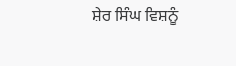ਸ਼ੇਰ ਸਿੰਘ ਵਿਸ਼ਨੂੰ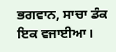ਭਗਵਾਨ, ਸਾਚਾ ਡੰਕ ਇਕ ਵਜਾਈਆ।